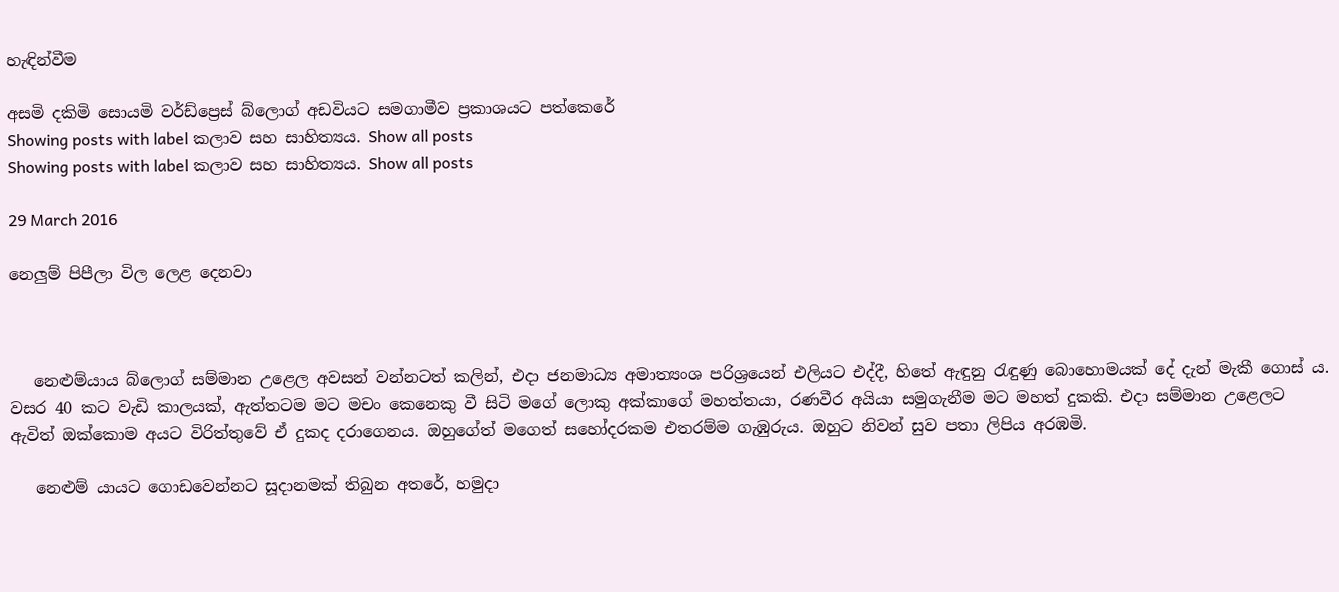හැඳින්වීම

අසමි දකිමි සොයමි වර්ඩ්ප්‍රෙස් බ්ලොග් අඩවියට සමගාමීව ප්‍රකාශයට පත්කෙරේ
Showing posts with label කලාව සහ සාහිත්‍යය. Show all posts
Showing posts with label කලාව සහ සාහිත්‍යය. Show all posts

29 March 2016

නෙලුම් පිපීලා විල ලෙළ දෙනවා



   නෙළුම්යාය බ්ලොග් සම්මාන උළෙල අවසන් වන්නටත් කලින්, එදා ජනමාධ්‍ය අමාත්‍යංශ පරිශ්‍රයෙන් එලියට එද්දී, හිතේ ඇඳුනු රැඳුණු බොහොමයක් දේ දැන් මැකී ගොස් ය. වසර 40 කට වැඩි කාලයක්, ඇත්තටම මට මචං කෙනෙකු වී සිටි මගේ ලොකු අක්කාගේ මහත්තයා, රණවීර අයියා සමුගැනීම මට මහත් දුකකි. එදා සම්මාන උළෙලට ඇවිත් ඔක්කොම අයට විරිත්තුවේ ඒ දුකද දරාගෙනය. ඔහුගේත් මගෙත් සහෝදරකම එතරම්ම ගැඹුරුය. ඔහුට නිවන් සුව පතා ලිපිය අරඹමි.

   නෙළුම් යායට ගොඩවෙන්නට සූදානමක් තිබුන අතරේ, හමුදා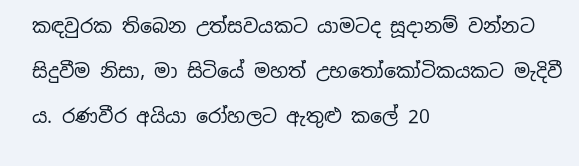කඳවුරක තිබෙන උත්සවයකට යාමටද සූදානම් වන්නට සිදුවීම නිසා, මා සිටියේ මහත් උභතෝකෝටිකයකට මැදිවී ය. රණවීර අයියා රෝහලට ඇතුළු කලේ 20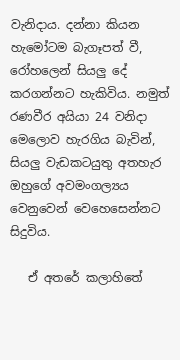වැනිදාය. දන්නා කියන හැමෝටම බැගෑපත් වී, රෝහලෙන් සියලු දේ කරගන්නට හැකිවිය. නමුත් රණවීර අයියා 24 වනිදා මෙලොව හැරගිය බැවින්, සියලු වැඩකටයුතු අතහැර ඔහුගේ අවමංගල්‍යය වෙනුවෙන් වෙහෙසෙන්නට සිදුවිය.

   ඒ අතරේ කලාහිතේ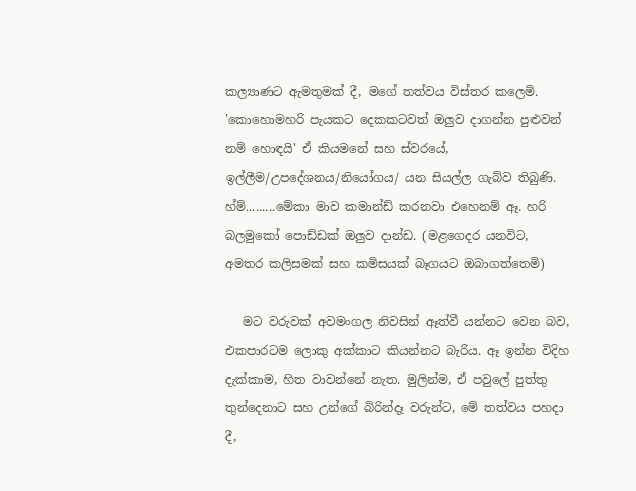කල්‍යාණට ඇමතුමක් දී, මගේ තත්වය විස්තර කලෙමි. 'කොහොමහරි පැයකට දෙකකටවත් ඔලුව දාගන්න පුළුවන් නම් හොඳයි' ඒ කියමනේ සහ ස්වරයේ,  ඉල්ලීම/උපදේශනය/නියෝගය/ යන සියල්ල ගැබ්ව තිබුණි. හ්ම්.........මේකා මාව කමාන්ඩ් කරනවා එහෙනම් ඈ. හරි බලමුකෝ පොඩ්ඩක් ඔලුව දාන්ඩ. (මළගෙදර යනවිට, අමතර කලිසමක් සහ කමිසයක් බෑගයට ඔබාගත්තෙමි)

   මට වරුවක් අවමංගල නිවසින් ඈත්වී යන්නට වෙන බව, එකපාරටම ලොකු අක්කාට කියන්නට බැරිය. ඈ ඉන්න විදිහ දැක්කාම, හිත වාවන්නේ නැත. මුලින්ම, ඒ පවුලේ පුත්තු තුන්දෙනාට සහ උන්ගේ බිරින්දෑ වරුන්ට, මේ තත්වය පහදා දී,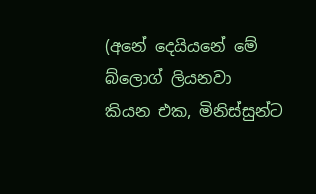(අනේ දෙයියනේ මේ බ්ලොග් ලියනවා කියන එක, මිනිස්සුන්ට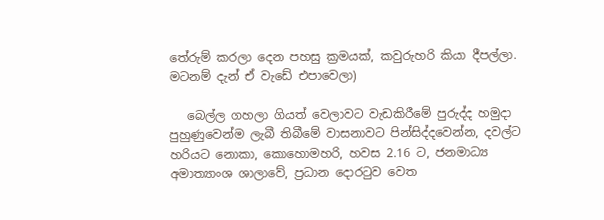තේරුම් කරලා දෙන පහසු ක්‍රමයක්, කවුරුහරි කියා දීපල්ලා. මටනම් දැන් ඒ වැඩේ එපාවෙලා)

   බෙල්ල ගහලා ගියත් වෙලාවට වැඩකිරීමේ පුරුද්ද හමුදා පුහුණුවෙන්ම ලැබී තිබීමේ වාසනාවට පින්සිද්දවෙන්න, දවල්ට හරියට නොකා, කොහොමහරි, හවස 2.16 ට, ජනමාධ්‍ය අමාත්‍යාංශ ශාලාවේ, ප්‍රධාන දොරටුව වෙත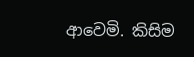ආවෙමි. කිසිම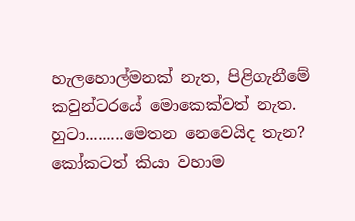හැලහොල්මනක් නැත, පිළිගැනීමේ කවුන්ටරයේ මොකෙක්වත් නැත. හුටා.........මෙතන නෙවෙයිද තැන? කෝකටත් කියා වහාම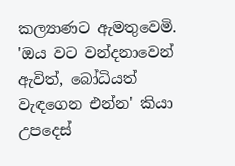කල්‍යාණට ඇමතුවෙමි. 'ඔය වට වන්දනාවෙන් ඇවිත්, බෝධියත් වැඳගෙන එන්න' කියා උපදෙස්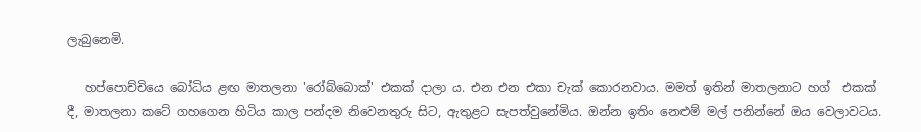ලැබුනෙමි.

   හප්පොච්චියෙ බෝධිය ළඟ මාතලනා 'රෝබ්බොක්' එකක් දාලා ය. එන එන එකා චැක් කොරනවාය. මමත් ඉතින් මාතලනාට හග්  එකක් දී, මාතලනා කටේ ගහගෙන හිටිය කාල පන්දම නිවෙනතුරු සිට, ඇතුළට සැපත්වුනේමිය. ඔන්න ඉතිං නෙළුම් මල් පනින්නේ ඔය වෙලාවටය.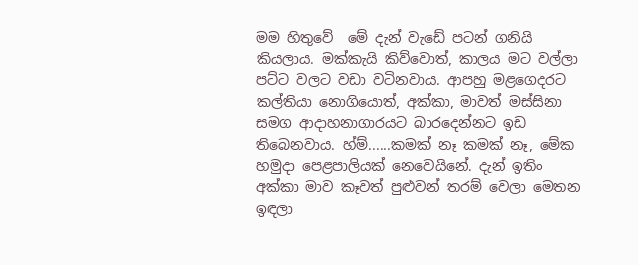මම හිතුවේ  මේ දැන් වැඩේ පටන් ගනියි කියලාය. මක්කැයි කිව්වොත්, කාලය මට වල්ලා පට්ට වලට වඩා වටිනවාය. ආපහු මළගෙදරට කල්තියා නොගියොත්, අක්කා, මාවත් මස්සිනා සමග ආදාහනාගාරයට බාරදෙන්නට ඉඩ තිබෙනවාය. හ්ම්......කමක් නෑ කමක් නෑ, මේක හමුදා පෙළපාලියක් නෙවෙයිනේ. දැන් ඉතිං අක්කා මාව කෑවත් පුළුවන් තරම් වෙලා මෙතන ඉඳලා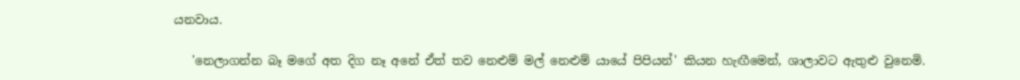යනවාය.

   'නෙලාගන්න බෑ මගේ අත දිග නෑ අනේ ඒත් තව නෙළුම් මල් නෙළුම් යායේ පිපියන්' කියන හැඟීමෙන්, ශාලාවට ඇතුළු වුනෙමි.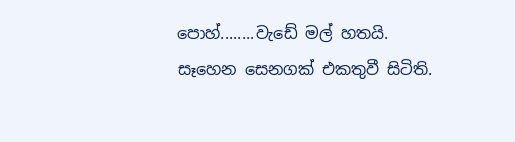පොහ්........වැඩේ මල් හතයි. සෑහෙන සෙනගක් එකතුවී සිටිති.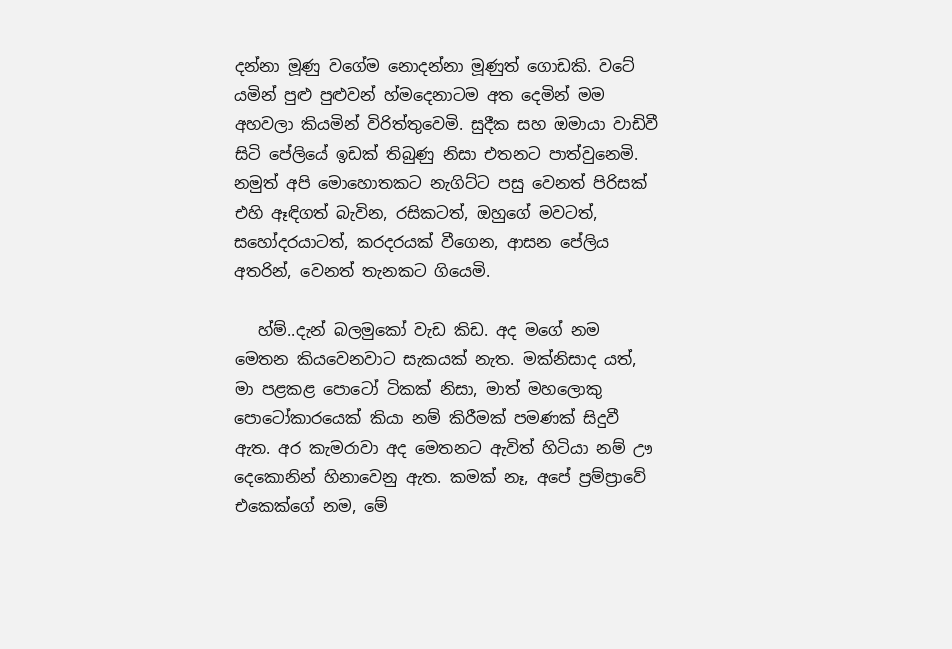දන්නා මූණු වගේම නොදන්නා මූණුත් ගොඩකි. වටේ යමින් පුළු පුළුවන් හ්මදෙනාටම අත දෙමින් මම අහවලා කියමින් විරිත්තුවෙමි. සුදීක සහ ඔමායා වාඩිවී සිටි පේලියේ ඉඩක් තිබුණු නිසා එතනට පාත්වුනෙමි. නමුත් අපි මොහොතකට නැගිට්ට පසු වෙනත් පිරිසක් එහි ඈඳිගත් බැවින, රසිකටත්, ඔහුගේ මවටත්, සහෝදරයාටත්, කරදරයක් වීගෙන, ආසන පේලිය අතරින්, වෙනත් තැනකට ගියෙමි.

   හ්ම්..දැන් බලමුකෝ වැඩ කිඩ. අද මගේ නම මෙතන කියවෙනවාට සැකයක් නැත. මක්නිසාද යත්, මා පළකළ පොටෝ ටිකක් නිසා, මාත් මහලොකු පොටෝකාරයෙක් කියා නම් කිරීමක් පමණක් සිදුවී ඇත. අර කැමරාවා අද මෙතනට ඇවිත් හිටියා නම් ඌ දෙකොනින් හිනාවෙනු ඇත. කමක් නෑ, අපේ ප්‍රම්ප්‍රාවේ එකෙක්ගේ නම, මේ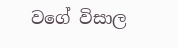වගේ විසාල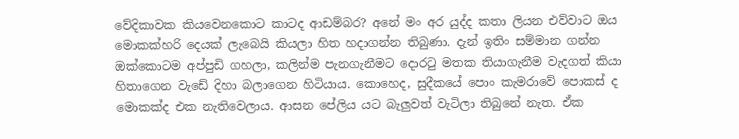වේදිකාවක කියවෙනකොට කාටද ආඩම්බර? අනේ මං අර යුද්ද කතා ලියන එව්වාට ඔය මොකක්හරි දෙයක් ලැබෙයි කියලා හිත හදාගන්න තිබුණා. දැන් ඉතිං සම්මාන ගන්න ඔක්කොටම අප්පුඩි ගහලා, කලින්ම පැනගැනීමට දොරටු මතක තියාගැනීම වැදගත් කියා හිතාගෙන වැඩේ දිහා බලාගෙන හිටියාය. කොහෙද, සුදීකයේ පොං කැමරාවේ පොකස් ද මොකක්ද එක නැතිවෙලාය. ආසන පේලිය යට බැලුවත් වැටිලා තිබුනේ නැත. ඒක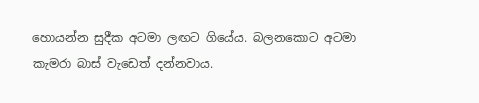හොයන්න සුදීක අටමා ලඟට ගියේය. බලනකොට අටමා කැමරා බාස් වැඩෙත් දන්නවාය.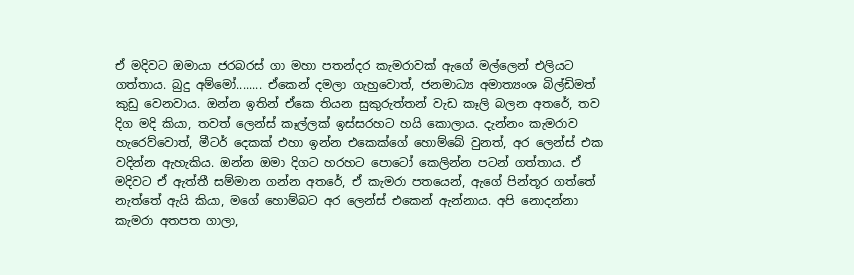ඒ මදිවට ඔමායා ජරබරස් ගා මහා පතන්දර කැමරාවක් ඇගේ මල්ලෙන් එලියට ගත්තාය. බුදු අම්මෝ........ ඒකෙන් දමලා ගැහුවොත්, ජනමාධ්‍ය අමාත්‍යංශ බිල්ඩිමත් කුඩු වෙනවාය. ඔන්න ඉතින් ඒකෙ තියන සුකුරුත්තන් වැඩ කෑලි බලන අතරේ, තව දිග මදි කියා, තවත් ලෙන්ස් කෑල්ලක් ඉස්සරහට හයි කොලාය. දැන්නං කැමරාව හැරෙව්වොත්, මීටර් දෙකක් එහා ඉන්න එකෙක්ගේ හොම්බේ වුනත්, අර ලෙන්ස් එක වදින්න ඇහැකිය. ඔන්න ඔමා දිගට හරහට පොටෝ කෙලින්න පටන් ගත්තාය. ඒ මදිවට ඒ ඇත්තී සම්මාන ගන්න අතරේ, ඒ කැමරා පතයෙන්, ඇගේ පින්තූර ගත්තේ නැත්තේ ඇයි කියා, මගේ හොම්බට අර ලෙන්ස් එකෙන් ඇන්නාය. අපි නොදන්නා කැමරා අතපත ගාලා,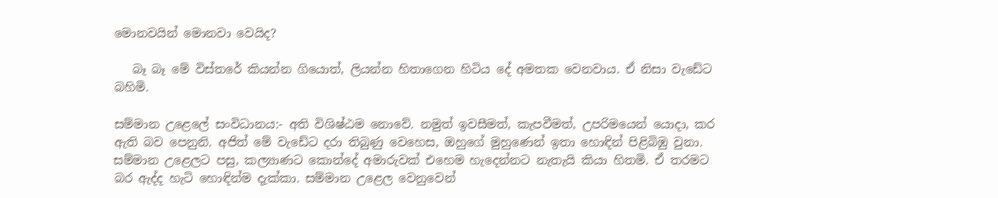මොනවයින් මොනවා වෙයිද?

   බෑ බෑ මේ විස්තරේ කියන්න ගියොත්, ලියන්න හිතාගෙන හිටිය දේ අමතක වෙනවාය. ඒ නිසා වැඩේට බහිමි.

සම්මාන උළෙලේ සංවිධානය:- අති විශිෂ්ඨම නොවේ. නමුත් ඉවසීමත්, කැපවීමත්, උපරිමයෙන් යොදා, කර ඇති බව පෙනුනි. අජිත් මේ වැඩේට දරා තිබුණු වෙහෙස, ඔහුගේ මුහුණෙන් ඉතා හොඳින් පිළිබිඹු වුනා. සම්මාන උළෙලට පසු, කල්‍යාණට කොන්දේ අමාරුවක් එහෙම හැදෙන්නට නැතැයි කියා හිතමි. ඒ තරමට බර ඇද්ද හැටි හොඳින්ම දැක්කා. සම්මාන උළෙල වෙනුවෙන්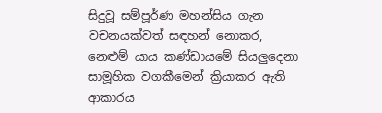සිදුවූ සම්පූර්ණ මහන්සිය ගැන වචනයක්වත් සඳහන් නොකර, නෙළුම් යාය කණ්ඩායමේ සියලුදෙනා සාමූහික වගකීමෙන් ක්‍රියාකර ඇති ආකාරය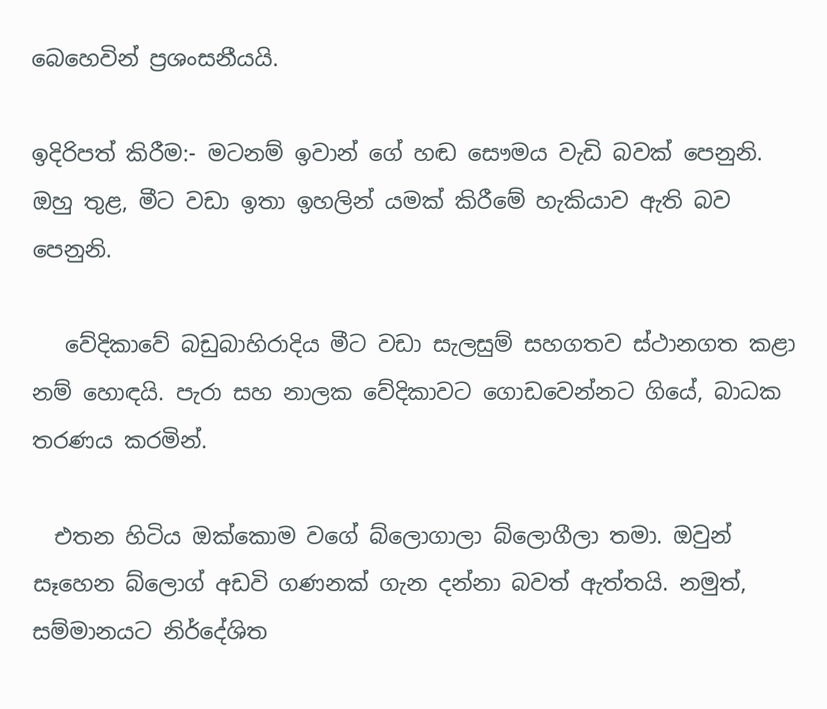බෙහෙවින් ප්‍රශංසනීයයි.

ඉදිරිපත් කිරීම:- මටනම් ඉවාන් ගේ හඬ සෞමය වැඩි බවක් පෙනුනි. ඔහු තුළ, මීට වඩා ඉතා ඉහලින් යමක් කිරීමේ හැකියාව ඇති බව පෙනුනි.

   වේදිකාවේ බඩුබාහිරාදිය මීට වඩා සැලසුම් සහගතව ස්ථානගත කළා නම් හොඳයි. පැරා සහ නාලක වේදිකාවට ගොඩවෙන්නට ගියේ, බාධක තරණය කරමින්.

  එතන හිටිය ඔක්කොම වගේ බ්ලොගාලා බ්ලොගීලා තමා. ඔවුන් සෑහෙන බ්ලොග් අඩවි ගණනක් ගැන දන්නා බවත් ඇත්තයි. නමුත්, සම්මානයට නිර්දේශිත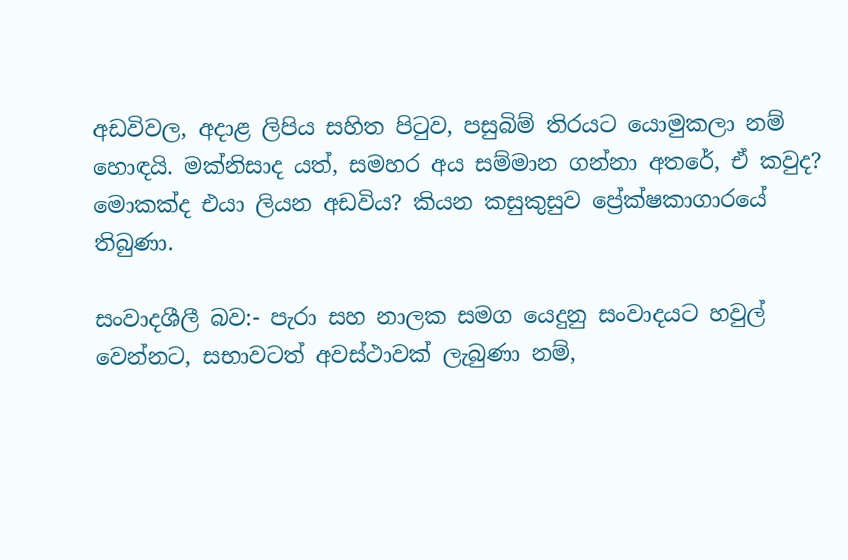අඩවිවල, අදාළ ලිපිය සහිත පිටුව, පසුබිම් තිරයට යොමුකලා නම් හොඳයි. මක්නිසාද යත්, සමහර අය සම්මාන ගන්නා අතරේ, ඒ කවුද? මොකක්ද එයා ලියන අඩවිය? කියන කසුකුසුව ප්‍රේක්ෂකාගාරයේ තිබුණා.

සංවාදශීලී බව:- පැරා සහ නාලක සමග යෙදුනු සංවාදයට හවුල් වෙන්නට, සභාවටත් අවස්ථාවක් ලැබුණා නම්,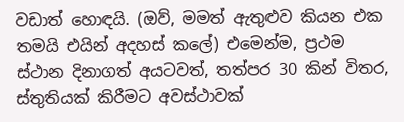වඩාත් හොඳයි. (ඔව්, මමත් ඇතුළුව කියන එක තමයි එයින් අදහස් කලේ) එමෙන්ම, ප්‍රථම ස්ථාන දිනාගත් අයටවත්, තත්පර 30 කින් විතර, ස්තුතියක් කිරීමට අවස්ථාවක්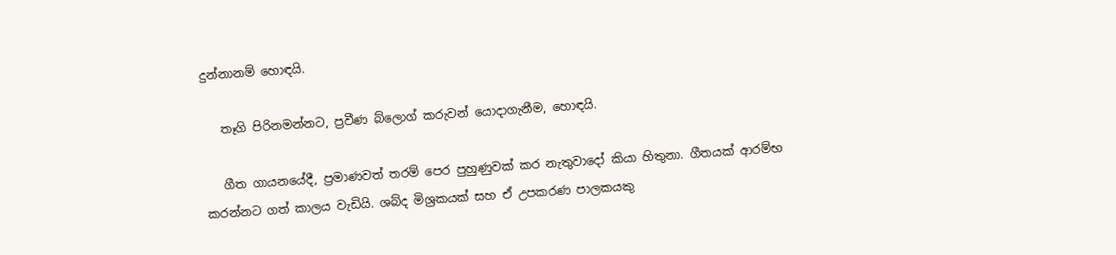දුන්නානම් හොඳයි.

   තෑගි පිරිනමන්නට, ප්‍රවීණ බ්ලොග් කරුවන් යොදාගැනීම, හොඳයි.

   ගීත ගායනයේදී, ප්‍රමාණවත් තරම් පෙර පුහුණුවක් කර නැතුවාදෝ කියා හිතුනා. ගීතයක් ආරම්භ කරන්නට ගත් කාලය වැඩියි. ශබ්ද මිශ්‍රකයක් සහ ඒ උපකරණ පාලකයකු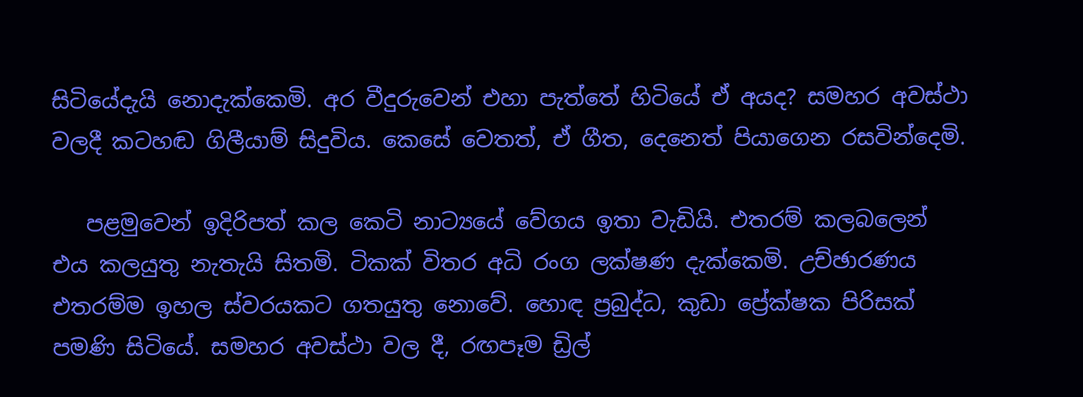සිටියේදැයි නොදැක්කෙමි. අර වීදුරුවෙන් එහා පැත්තේ හිටියේ ඒ අයද? සමහර අවස්ථා වලදී කටහඬ ගිලීයාම් සිදුවිය. කෙසේ වෙතත්, ඒ ගීත, දෙනෙත් පියාගෙන රසවින්දෙමි.

   පළමුවෙන් ඉදිරිපත් කල කෙටි නාට්‍යයේ වේගය ඉතා වැඩියි. එතරම් කලබලෙන් එය කලයුතු නැතැයි සිතමි. ටිකක් විතර අධි රංග ලක්ෂණ දැක්කෙමි. උච්ඡාරණය එතරම්ම ඉහල ස්වරයකට ගතයුතු නොවේ. හොඳ ප්‍රබුද්ධ, කුඩා ප්‍රේක්ෂක පිරිසක් පමණි සිටියේ. සමහර අවස්ථා වල දී, රඟපෑම ඩ්‍රිල්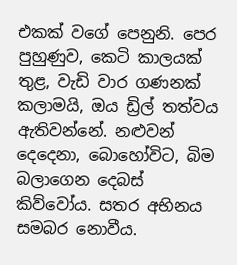එකක් වගේ පෙනුනි. පෙර පුහුණුව, කෙටි කාලයක් තුළ, වැඩි වාර ගණනක් කලාමයි, ඔය ඩ්‍රිල් තත්වය ඇතිවන්නේ. නළුවන් දෙදෙනා, බොහෝවිට, බිම බලාගෙන දෙබස් කිව්වෝය. සතර අභිනය සමබර නොවීය.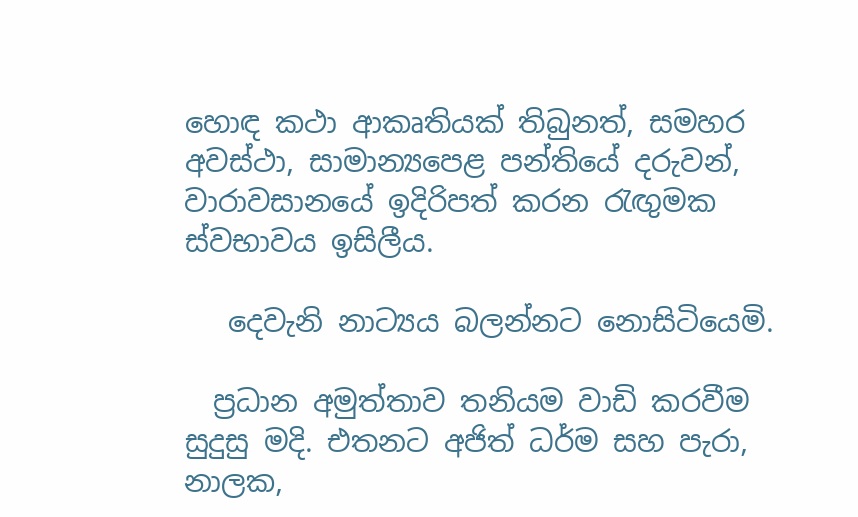හොඳ කථා ආකෘතියක් තිබුනත්, සමහර අවස්ථා, සාමාන්‍යපෙළ පන්තියේ දරුවන්, වාරාවසානයේ ඉදිරිපත් කරන රැඟුමක ස්වභාවය ඉසිලීය.

   දෙවැනි නාට්‍යය බලන්නට නොසිටියෙමි.

  ප්‍රධාන අමුත්තාව තනියම වාඩි කරවීම සුදුසු මදි. එතනට අජිත් ධර්ම සහ පැරා, නාලක,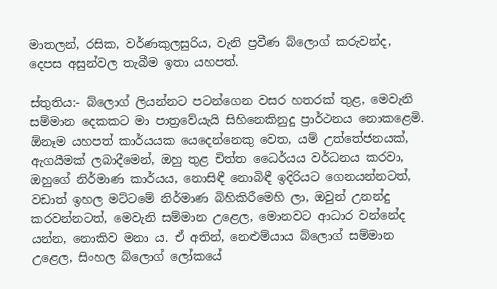මාතලන්, රසික, වර්ණකුලසුරිය, වැනි ප්‍රවීණ බ්ලොග් කරුවන්ද, දෙපස අසුන්වල තැබීම ඉතා යහපත්.

ස්තුතිය:- බ්ලොග් ලියන්නට පටන්ගෙන වසර හතරක් තුළ, මෙවැනි සම්මාන දෙකකට මා පාත්‍රවේයැයි සිහිනෙකිනුදු ප්‍රාර්ථනය නොකළෙමි. ඕනෑම යහපත් කාර්යයක යෙදෙන්නෙකු වෙත, යම් උත්තේජනයක්, ඇගයීමක් ලබාදීමෙන්, ඔහු තුළ චිත්ත ධෛර්යය වර්ධනය කරවා, ඔහුගේ නිර්මාණ කාර්යය, නොසිඳී නොබිඳී ඉදිරියට ගෙනයන්නටත්,  වඩාත් ඉහල මට්ටමේ නිර්මාණ බිහිකිරීමෙහි ලා, ඔවුන් උනන්දු කරවන්නටත්, මෙවැනි සම්මාන උළෙල, මොනවට ආධාර වන්නේද යන්න, නොකිව මනා ය. ඒ අතින්, නෙළුම්යාය බ්ලොග් සම්මාන උළෙල, සිංහල බ්ලොග් ලෝකයේ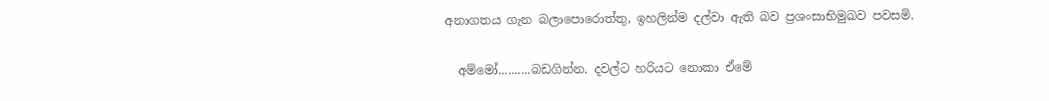අනාගතය ගැන බලාපොරොත්තු, ඉහලින්ම දල්වා ඇති බව ප්‍රශංසාභිමුඛව පවසමි.

  අම්මෝ..........බඩගින්න. දවල්ට හරියට නොකා ඒමේ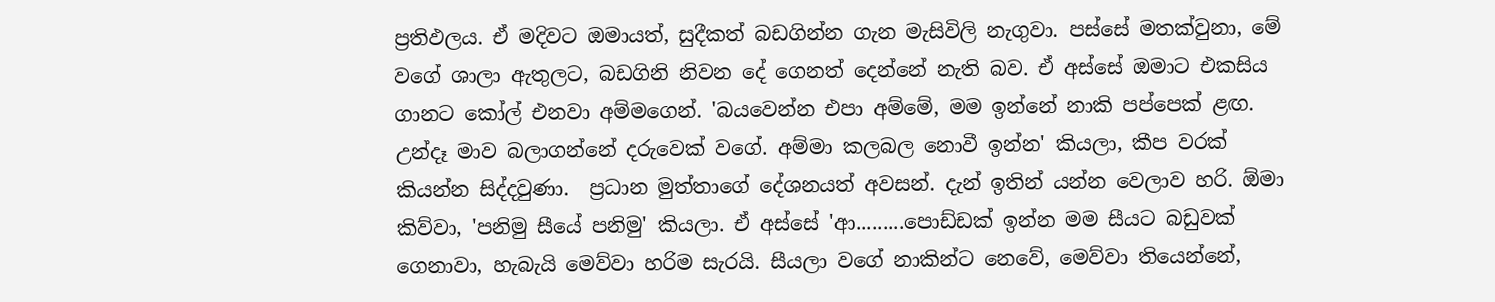ප්‍රතිඵලය. ඒ මදිවට ඔමායත්, සුදීකත් බඩගින්න ගැන මැසිවිලි නැගුවා. පස්සේ මතක්වුනා, මේ වගේ ශාලා ඇතුලට, බඩගිනි නිවන දේ ගෙනත් දෙන්නේ නැති බව. ඒ අස්සේ ඔමාට එකසිය ගානට කෝල් එනවා අම්මගෙන්. 'බයවෙන්න එපා අම්මේ, මම ඉන්නේ නාකි පප්පෙක් ළඟ. උන්දෑ මාව බලාගන්නේ දරුවෙක් වගේ. අම්මා කලබල නොවී ඉන්න' කියලා, කීප වරක් කියන්න සිද්දවුණා.  ප්‍රධාන මුත්තාගේ දේශනයත් අවසන්. දැන් ඉතින් යන්න වෙලාව හරි. ඕමා කිව්වා, 'පනිමු සීයේ පනිමු' කියලා. ඒ අස්සේ 'ආ.........පොඩ්ඩක් ඉන්න මම සීයට බඩුවක් ගෙනාවා, හැබැයි මෙව්වා හරිම සැරයි. සීයලා වගේ නාකින්ට නෙවේ, මෙව්වා තියෙන්නේ,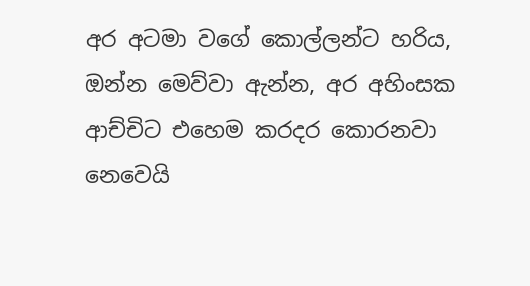අර අටමා වගේ කොල්ලන්ට හරිය, ඔන්න මෙව්වා ඇන්න, අර අහිංසක ආච්චිට එහෙම කරදර කොරනවා නෙවෙයි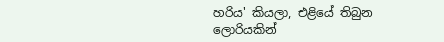හරිය' කියලා, එළියේ තිබුන ලොරියකින්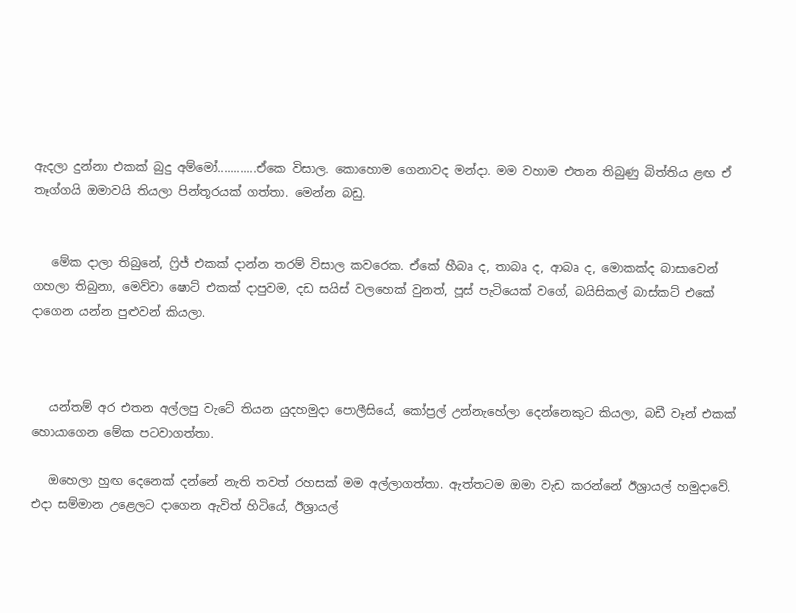ඇදලා දුන්නා එකක් බුදු අම්මෝ............ඒකෙ විසාල. කොහොම ගෙනාවද මන්දා. මම වහාම එතන තිබුණු බිත්තිය ළඟ ඒ තෑග්ගයි ඔමාවයි තියලා පින්තූරයක් ගත්තා. මෙන්න බඩු.


   මේක දාලා තිබුනේ, ෆ්‍රිජ් එකක් දාන්න තරම් විසාල කවරෙක. ඒකේ හීබෘ ද, තාබෘ ද, ආබෘ ද, මොකක්ද බාසාවෙන් ගහලා තිබුනා, මෙව්වා ෂොට් එකක් දාපුවම, දඩ සයිස් වලහෙක් වුනත්, පූස් පැටියෙක් වගේ, බයිසිකල් බාස්කට් එකේ දාගෙන යන්න පුළුවන් කියලා.



   යන්තම් අර එතන අල්ලපු වැටේ තියන යුදහමුදා පොලීසියේ, කෝප්‍රල් උන්නැහේලා දෙන්නෙකුට කියලා, බඩී වෑන් එකක් හොයාගෙන මේක පටවාගත්තා.

   ඔහෙලා හුඟ දෙනෙක් දන්නේ නැති තවත් රහසක් මම අල්ලාගත්තා. ඇත්තටම ඔමා වැඩ කරන්නේ ඊශ්‍රායල් හමුදාවේ. එදා සම්මාන උළෙලට දාගෙන ඇවිත් හිටියේ, ඊශ්‍රායල්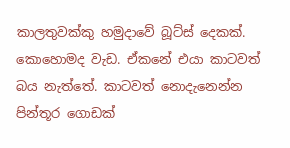කාලතුවක්කු හමුදාවේ බූට්ස් දෙකක්. කොහොමද වැඩ. ඒකනේ එයා කාටවත් බය නැත්තේ. කාටවත් නොදැනෙන්න පින්තූර ගොඩක්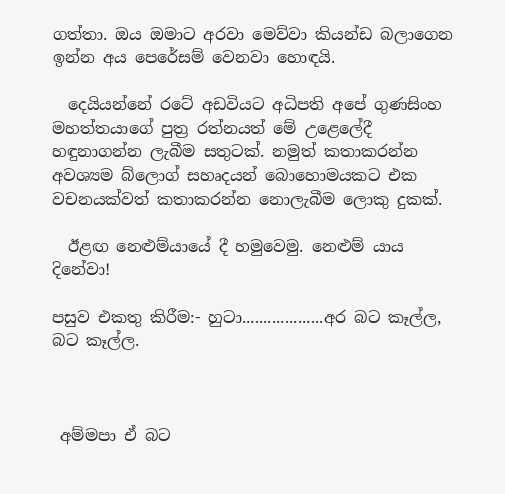ගත්තා. ඔය ඔමාට අරවා මෙව්වා කියන්ඩ බලාගෙන ඉන්න අය පෙරේසම් වෙනවා හොඳයි.

  දෙයියන්නේ රටේ අඩවියට අධිපති අපේ ගුණසිංහ මහත්තයාගේ පුත්‍ර රත්නයත් මේ උළෙලේදී හඳුනාගන්න ලැබීම සතුටක්. නමුත් කතාකරන්න අවශ්‍යම බ්ලොග් සහෘදයන් බොහොමයකට එක වචනයක්වත් කතාකරන්න නොලැබීම ලොකු දුකක්.

  ඊළඟ නෙළුම්යායේ දී හමුවෙමු. නෙළුම් යාය දිනේවා!

පසුව එකතු කිරීම:- හුටා...................අර බට කෑල්ල, බට කෑල්ල.



 අම්මපා ඒ බට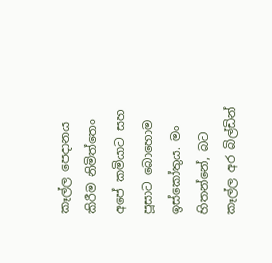කෑල්ල පෙදානය කිරීම නිමිත්තෙං අපේ කමියාට සහ පූසාට බොහොම ඉස්කෝතුය. මං හිතන්නේ, බට කෑල්ල අර බිල්ඩින්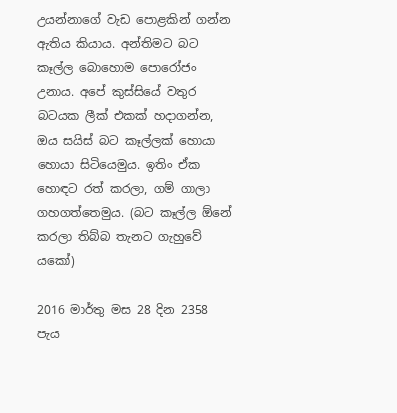උයන්නාගේ වැඩ පොළකින් ගන්න ඇතිය කියාය. අන්තිමට බට කෑල්ල බොහොම පොරෝජං උනාය. අපේ කුස්සියේ වතුර බටයක ලීක් එකක් හදාගන්න, ඔය සයිස් බට කෑල්ලක් හොයා හොයා සිටියෙමුය. ඉතිං ඒක හොඳට රත් කරලා, ගම් ගාලා ගහගත්තෙමුය. (බට කෑල්ල ඕනේ කරලා තිබ්බ තැනට ගැහුවේ යකෝ)

2016 මාර්තු මස 28 දින 2358 පැය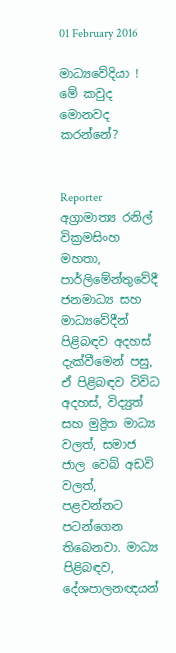01 February 2016

මාධ්‍යවේදියා ! මේ කවුද මොනවද කරන්නේ?


Reporter
අග්‍රාමාත්‍ය රනිල් වික්‍රමසිංහ මහතා, පාර්ලිමේන්තුවේදී ජනමාධ්‍ය සහ මාධ්‍යවේදීන් පිළිබඳව අදහස් දැක්වීමෙන් පසු, ඒ පිළිබඳව විවිධ අදහස්, විද්‍යුත් සහ මුද්‍රිත මාධ්‍ය වලත්, සමාජ ජාල වෙබ් අඩවි වලත්, පළවන්නට පටන්ගෙන තිබෙනවා. මාධ්‍ය පිළිබඳව, දේශපාලනඥයන්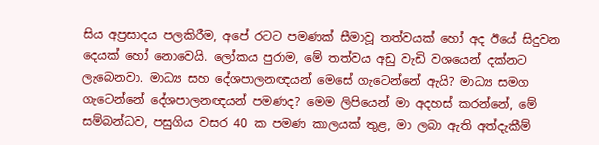සිය අප්‍රසාදය පලකිරීම, අපේ රටට පමණක් සීමාවූ තත්වයක් හෝ අද ඊයේ සිදුවන දෙයක් හෝ නොවෙයි. ලෝකය පුරාම, මේ තත්වය අඩු වැඩි වශයෙන් දක්නට ලැබෙනවා. මාධ්‍ය සහ දේශපාලනඥයන් මෙසේ ගැටෙන්නේ ඇයි? මාධ්‍ය සමග ගැටෙන්නේ දේශපාලනඥයන් පමණද? මෙම ලිපියෙන් මා අදහස් කරන්නේ, මේ සම්බන්ධව, පසුගිය වසර 40 ක පමණ කාලයක් තුළ, මා ලබා ඇති අත්දැකීම්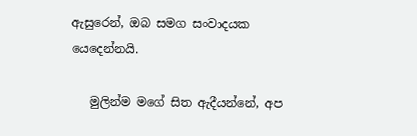ඇසුරෙන්, ඔබ සමග සංවාදයක යෙදෙන්නයි.

   මුලින්ම මගේ සිත ඇදීයන්නේ, අප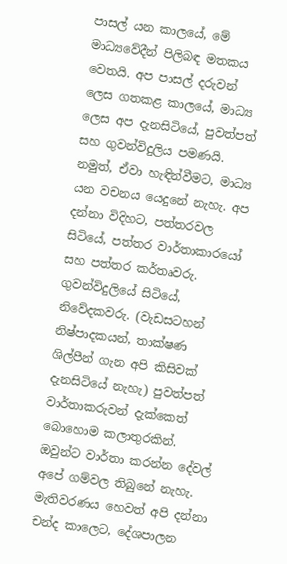පාසල් යන කාලයේ, මේ මාධ්‍යවේදීන් පිලිබඳ මතකය වෙතයි. අප පාසල් දරුවන් ලෙස ගතකළ කාලයේ, මාධ්‍ය ලෙස අප දැනසිටියේ, පුවත්පත් සහ ගුවන්විදුලිය පමණයි. නමුත්, ඒවා හැඳින්වීමට, මාධ්‍ය යන වචනය යෙදුනේ නැහැ. අප දන්නා විදිහට, පත්තරවල සිටියේ, පත්තර වාර්තාකාරයෝ සහ පත්තර කර්තෘවරු. ගුවන්විදුලියේ සිටියේ, නිවේදකවරු. (වැඩසටහන් නිෂ්පාදකයන්, තාක්ෂණ ශිල්පීන් ගැන අපි කිසිවක් දැනසිටියේ නැහැ) පුවත්පත් වාර්තාකරුවන් දැක්කෙත් බොහොම කලාතුරකින්. ඔවුන්ට වාර්තා කරන්න දේවල් අපේ ගම්වල තිබුනේ නැහැ. මැතිවරණය හෙවත් අපි දන්නා චන්ද කාලෙට, දේශපාලන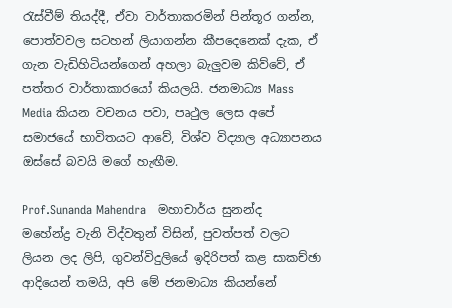රැස්වීම් තියද්දී, ඒවා වාර්තාකරමින් පින්තූර ගන්න, පොත්වවල සටහන් ලියාගන්න කීපදෙනෙක් දැක, ඒ ගැන වැඩිහිටියන්ගෙන් අහලා බැලුවම කිව්වේ, ඒ පත්තර වාර්තාකාරයෝ කියලයි. ජනමාධ්‍ය Mass Media කියන වචනය පවා, පෘථුල ලෙස අපේ සමාජයේ භාවිතයට ආවේ, විශ්ව විද්‍යාල අධ්‍යාපනය ඔස්සේ බවයි මගේ හැඟීම.

Prof.Sunanda Mahendra   මහාචාර්ය සුනන්ද මහේන්ද්‍ර වැනි විද්වතුන් විසින්, පුවත්පත් වලට ලියන ලද ලිපි, ගුවන්විදුලියේ ඉදිරිපත් කළ සාකච්ඡා ආදියෙන් තමයි, අපි මේ ජනමාධ්‍ය කියන්නේ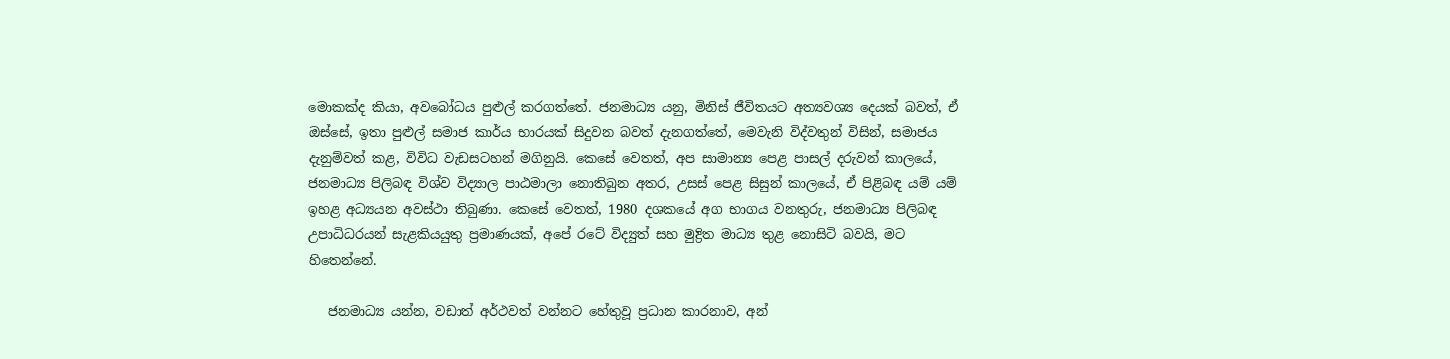මොකක්ද කියා, අවබෝධය පුළුල් කරගත්තේ. ජනමාධ්‍ය යනු, මිනිස් ජීවිතයට අත්‍යවශ්‍ය දෙයක් බවත්, ඒ ඔස්සේ, ඉතා පුළුල් සමාජ කාර්ය භාරයක් සිදුවන බවත් දැනගත්තේ, මෙවැනි විද්වතුන් විසින්, සමාජය දැනුම්වත් කළ, විවිධ වැඩසටහන් මගිනුයි. කෙසේ වෙතත්, අප සාමාන්‍ය පෙළ පාසල් දරුවන් කාලයේ, ජනමාධ්‍ය පිලිබඳ විශ්ව විද්‍යාල පාඨමාලා නොතිබුන අතර, උසස් පෙළ සිසුන් කාලයේ, ඒ පිළිබඳ යම් යම් ඉහළ අධ්‍යයන අවස්ථා තිබුණා. කෙසේ වෙතත්, 1980 දශකයේ අග භාගය වනතුරු, ජනමාධ්‍ය පිලිබඳ උපාධිධරයන් සැළකියයුතු ප්‍රමාණයක්, අපේ රටේ විද්‍යුත් සහ මුද්‍රිත මාධ්‍ය තුළ නොසිටි බවයි, මට හිතෙන්නේ.

   ජනමාධ්‍ය යන්න, වඩාත් අර්ථවත් වන්නට හේතුවූ ප්‍රධාන කාරනාව, අන්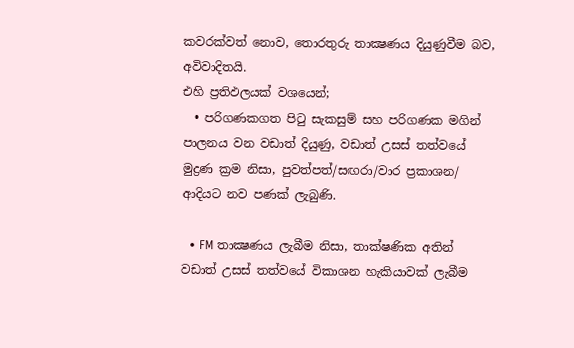කවරක්වත් නොව, තොරතුරු තාක්‍ෂණය දියුණුවීම බව, අවිවාදිතයි.
එහි ප්‍රතිඵලයක් වශයෙන්;
  • පරිගණකගත පිටු සැකසුම් සහ පරිගණක මගින් පාලනය වන වඩාත් දියුණු, වඩාත් උසස් තත්වයේ මුද්‍රණ ක්‍රම නිසා, පුවත්පත්/සඟරා/වාර ප්‍රකාශන/ ආදියට නව පණක් ලැබුණි.

  • FM තාක්‍ෂණය ලැබීම නිසා, තාක්ෂණික අතින් වඩාත් උසස් තත්වයේ විකාශන හැකියාවක් ලැබීම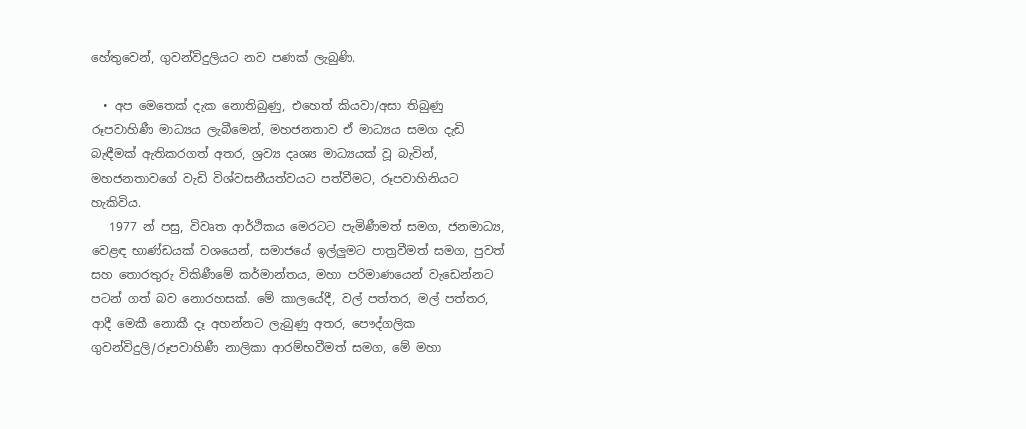හේතුවෙන්, ගුවන්විදුලියට නව පණක් ලැබුණි.

  • අප මෙතෙක් දැක නොතිබුණු, එහෙත් කියවා/අසා තිබුණු රූපවාහිණී මාධ්‍යය ලැබීමෙන්, මහජනතාව ඒ මාධ්‍යය සමග දැඩි බැඳීමක් ඇතිකරගත් අතර, ශ්‍රව්‍ය දෘශ්‍ය මාධ්‍යයක් වූ බැවින්, මහජනතාවගේ වැඩි විශ්වසනීයත්වයට පත්වීමට, රූපවාහිනියට හැකිවිය.
   1977 න් පසු, විවෘත ආර්ථිකය මෙරටට පැමිණීමත් සමග, ජනමාධ්‍ය, වෙළඳ භාණ්ඩයක් වශයෙන්, සමාජයේ ඉල්ලුමට පාත්‍රවීමත් සමග, පුවත් සහ තොරතුරු විකිණීමේ කර්මාන්තය, මහා පරිමාණයෙන් වැඩෙන්නට පටන් ගත් බව නොරහසක්. මේ කාලයේදී, වල් පත්තර, මල් පත්තර, ආදී මෙකී නොකී දෑ අහන්නට ලැබුණු අතර, පෞද්ගලික ගුවන්විදුලි/රූපවාහිණී නාලිකා ආරම්භවීමත් සමග, මේ මහා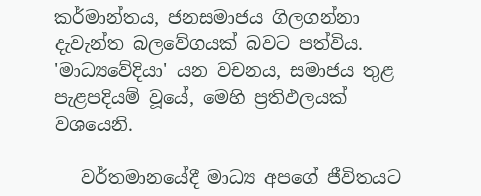කර්මාන්තය, ජනසමාජය ගිලගන්නා දැවැන්ත බලවේගයක් බවට පත්විය. 'මාධ්‍යවේදියා' යන වචනය, සමාජය තුළ පැළපදියම් වූයේ, මෙහි ප්‍රතිඵලයක් වශයෙනි.

   වර්තමානයේදී මාධ්‍ය අපගේ ජීවිතයට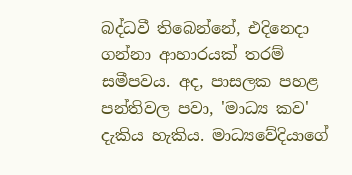බද්ධවී තිබෙන්නේ, එදිනෙදා ගන්නා ආහාරයක් තරම් සමීපවය. අද, පාසලක පහළ පන්තිවල පවා, 'මාධ්‍ය කව' දැකිය හැකිය. මාධ්‍යවේදියාගේ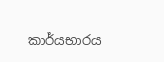කාර්යභාරය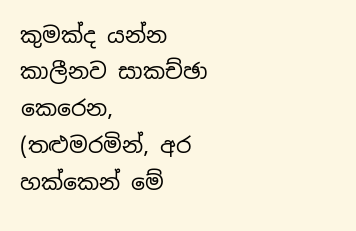කුමක්ද යන්න කාලීනව සාකච්ඡා කෙරෙන, (තළුමරමින්, අර හක්කෙන් මේ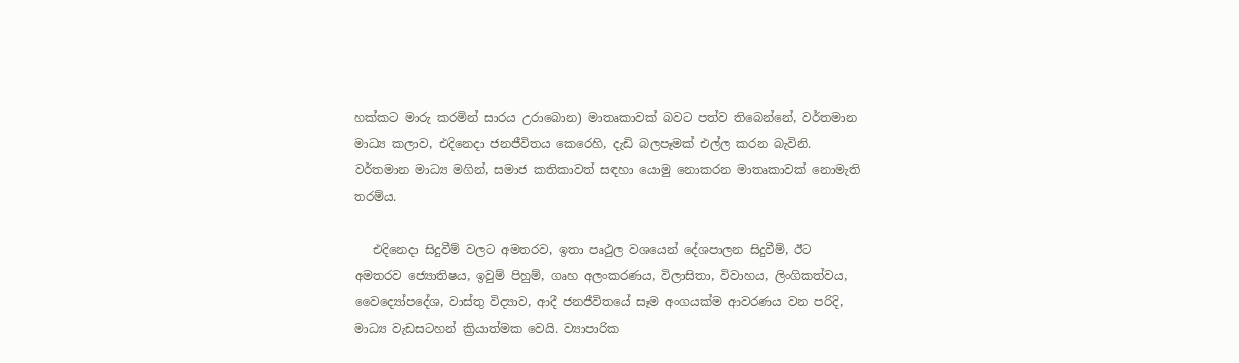හක්කට මාරු කරමින් සාරය උරාබොන) මාතෘකාවක් බවට පත්ව තිබෙන්නේ, වර්තමාන මාධ්‍ය කලාව, එදිනෙදා ජනජීවිතය කෙරෙහි, දැඩි බලපෑමක් එල්ල කරන බැවිනි. වර්තමාන මාධ්‍ය මගින්, සමාජ කතිකාවත් සඳහා යොමු නොකරන මාතෘකාවක් නොමැති තරම්ය.

   එදිනෙදා සිදුවීම් වලට අමතරව, ඉතා පෘථුල වශයෙන් දේශපාලන සිදුවීම්, ඊට අමතරව ජ්‍යොතිෂය, ඉවුම් පිහුම්, ගෘහ අලංකරණය, විලාසිතා, විවාහය, ලිංගිකත්වය, වෛද්‍යෝපදේශ, වාස්තු විද්‍යාව, ආදී ජනජීවිතයේ සෑම අංගයක්ම ආවරණය වන පරිදි, මාධ්‍ය වැඩසටහන් ක්‍රියාත්මක වෙයි. ව්‍යාපාරික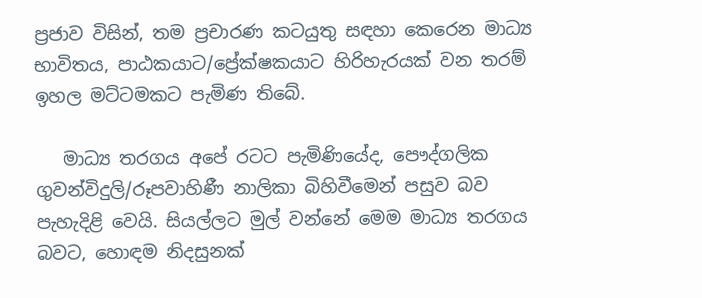ප්‍රජාව විසින්, තම ප්‍රචාරණ කටයුතු සඳහා කෙරෙන මාධ්‍ය භාවිතය, පාඨකයාට/ප්‍රේක්ෂකයාට හිරිහැරයක් වන තරම් ඉහල මට්ටමකට පැමිණ තිබේ.

   මාධ්‍ය තරගය අපේ රටට පැමිණියේද, පෞද්ගලික ගුවන්විදුලි/රූපවාහිණී නාලිකා බිහිවීමෙන් පසුව බව පැහැදිළි වෙයි. සියල්ලට මුල් වන්නේ මෙම මාධ්‍ය තරගය බවට, හොඳම නිදසුනක්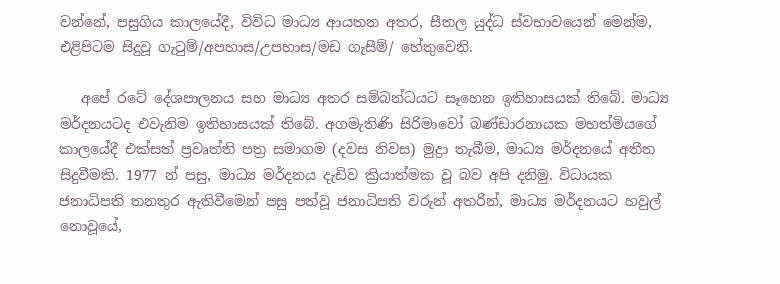වන්නේ, පසුගිය කාලයේදී, විවිධ මාධ්‍ය ආයතන අතර, සීතල යුද්ධ ස්වභාවයෙන් මෙන්ම, එළිපිටම සිදුවූ ගැටුම්/අපහාස/උපහාස/මඩ ගැසීම්/ හේතුවෙනි.

   අපේ රටේ දේශපාලනය සහ මාධ්‍ය අතර සම්බන්ධයට සෑහෙන ඉතිහාසයක් තිබේ. මාධ්‍ය මර්දනයටද එවැනිම ඉතිහාසයක් තිබේ. අගමැතිණි සිරිමාවෝ බණ්ඩාරනායක මහත්මියගේ කාලයේදී එක්සත් ප්‍රවෘත්ති පත්‍ර සමාගම (දවස නිවස) මුද්‍රා තැබීම, මාධ්‍ය මර්දනයේ අතීත සිදුවීමකි. 1977 න් පසු, මාධ්‍ය මර්දනය දැඩිව ක්‍රියාත්මක වූ බව අපි දනිමු. විධායක ජනාධිපති තනතුර ඇතිවීමෙන් පසු පත්වූ ජනාධිපති වරුන් අතරින්, මාධ්‍ය මර්දනයට හවුල් නොවූයේ,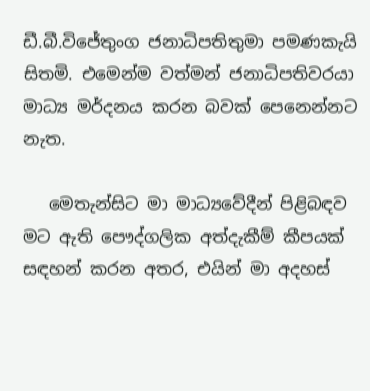ඩී.බී.විජේතුංග ජනාධිපතිතුමා පමණකැයි සිතමි. එමෙන්ම වත්මන් ජනාධිපතිවරයා මාධ්‍ය මර්දනය කරන බවක් පෙනෙන්නට නැත.

   මෙතැන්සිට මා මාධ්‍යවේදීන් පිළිබඳව මට ඇති පෞද්ගලික අත්දැකීම් කීපයක් සඳහන් කරන අතර, එයින් මා අදහස්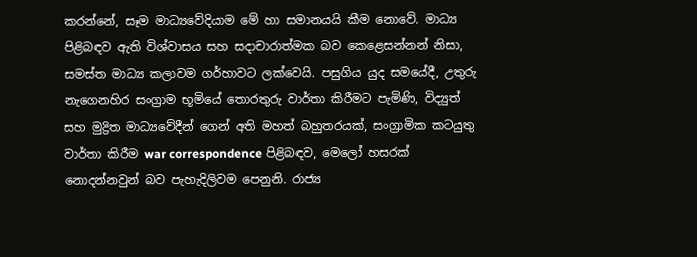කරන්නේ, සෑම මාධ්‍යවේදියාම මේ හා සමානයයි කීම නොවේ. මාධ්‍ය පිළිබඳව ඇති විශ්වාසය සහ සදාචාරාත්මක බව කෙළෙසන්නන් නිසා, සමස්ත මාධ්‍ය කලාවම ගර්හාවට ලක්වෙයි. පසුගිය යුද සමයේදී, උතුරු නැගෙනහිර සංග්‍රාම භූමියේ තොරතුරු වාර්තා කිරීමට පැමිණි, විද්‍යුත් සහ මුද්‍රිත මාධ්‍යවේදීන් ගෙන් අති මහත් බහුතරයක්, සංග්‍රාමික කටයුතු වාර්තා කිරීම war correspondence පිළිබඳව, මෙලෝ හසරක් නොදන්නවුන් බව පැහැදිලිවම පෙනුනි. රාජ්‍ය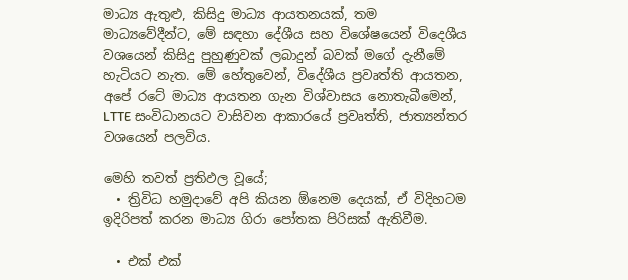මාධ්‍ය ඇතුළු, කිසිදු මාධ්‍ය ආයතනයක්, තම මාධ්‍යවේදීන්ට, මේ සඳහා දේශීය සහ විශේෂයෙන් විදෙශීය වශයෙන් කිසිදු පුහුණුවක් ලබාදුන් බවක් මගේ දැනීමේ හැටියට නැත. මේ හේතුවෙන්, විදේශීය ප්‍රවෘත්ති ආයතන, අපේ රටේ මාධ්‍ය ආයතන ගැන විශ්වාසය නොතැබීමෙන්, LTTE සංවිධානයට වාසිවන ආකාරයේ ප්‍රවෘත්ති, ජාත්‍යන්තර වශයෙන් පලවිය.

මෙහි තවත් ප්‍රතිඵල වූයේ;
  • ත්‍රිවිධ හමුදාවේ අපි කියන ඕනෙම දෙයක්, ඒ විදිහටම ඉදිරිපත් කරන මාධ්‍ය ගිරා පෝතක පිරිසක් ඇතිවීම.

  • එක් එක්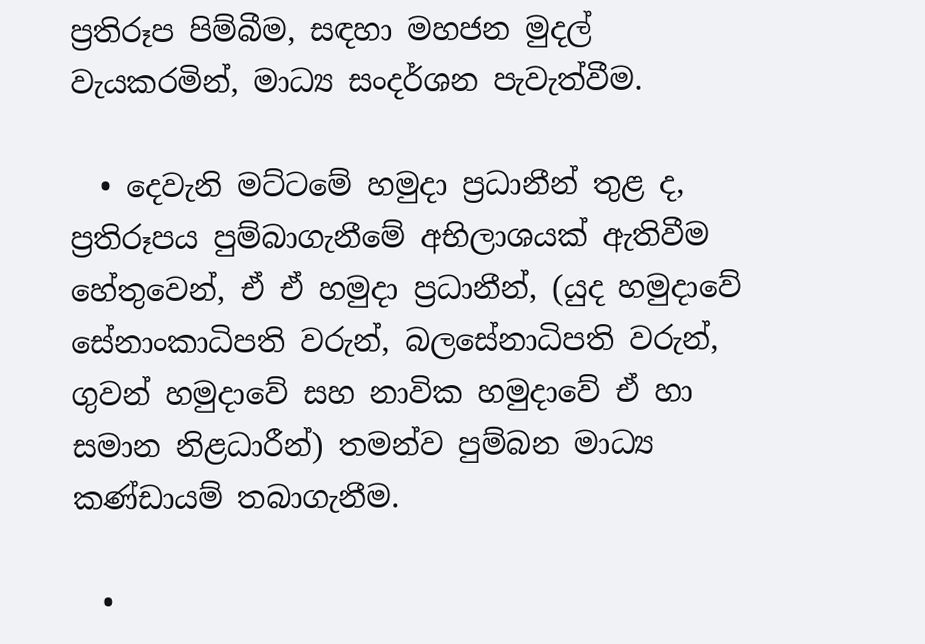ප්‍රතිරූප පිම්බීම, සඳහා මහජන මුදල් වැයකරමින්, මාධ්‍ය සංදර්ශන පැවැත්වීම.

  • දෙවැනි මට්ටමේ හමුදා ප්‍රධානීන් තුළ ද, ප්‍රතිරූපය පුම්බාගැනීමේ අභිලාශයක් ඇතිවීම හේතුවෙන්, ඒ ඒ හමුදා ප්‍රධානීන්, (යුද හමුදාවේ සේනාංකාධිපති වරුන්, බලසේනාධිපති වරුන්, ගුවන් හමුදාවේ සහ නාවික හමුදාවේ ඒ හා සමාන නිළධාරීන්) තමන්ව පුම්බන මාධ්‍ය කණ්ඩායම් තබාගැනීම.

  •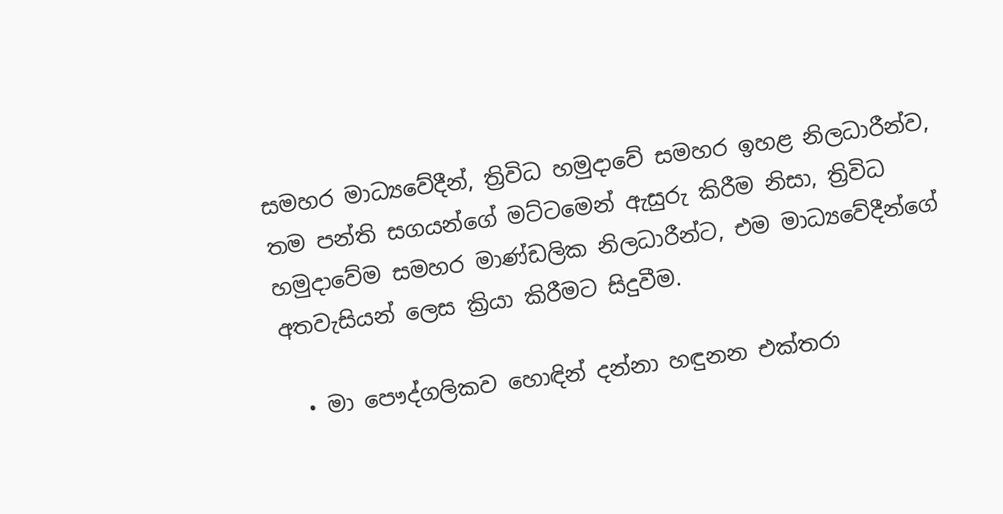සමහර මාධ්‍යවේදීන්, ත්‍රිවිධ හමුදාවේ සමහර ඉහළ නිලධාරීන්ව, තම පන්ති සගයන්ගේ මට්ටමෙන් ඇසුරු කිරීම නිසා, ත්‍රිවිධ හමුදාවේම සමහර මාණ්ඩලික නිලධාරීන්ට, එම මාධ්‍යවේදීන්ගේ අතවැසියන් ලෙස ක්‍රියා කිරීමට සිදුවීම.

  • මා පෞද්ගලිකව හොඳින් දන්නා හඳුනන එක්තරා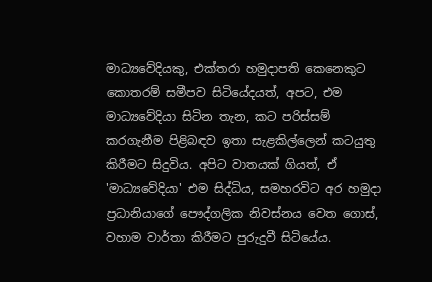මාධ්‍යවේදියකු, එක්තරා හමුදාපති කෙනෙකුට කොතරම් සමීපව සිටියේදයත්, අපට, එම මාධ්‍යවේදියා සිටින තැන, කට පරිස්සම් කරගැනීම පිළිබඳව ඉතා සැළකිල්ලෙන් කටයුතු කිරීමට සිදුවිය. අපිට වාතයක් ගියත්, ඒ 'මාධ්‍යවේදියා' එම සිද්ධිය, සමහරවිට අර හමුදා ප්‍රධානියාගේ පෞද්ගලික නිවස්නය වෙත ගොස්, වහාම වාර්තා කිරීමට පුරුදුවී සිටියේය.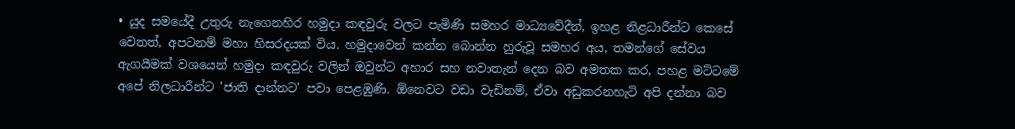• යුද සමයේදී උතුරු නැගෙනහිර හමුදා කඳවුරු වලට පැමිණි සමහර මාධ්‍යවේදීන්, ඉහළ නිළධාරීන්ට කෙසේ වෙතත්, අපටනම් මහා හිසරදයක් විය. හමුදාවෙන් කන්න බොන්න හුරුවූ සමහර අය, තමන්ගේ සේවය ඇගයීමක් වශයෙන් හමුදා කඳවුරු වලින් ඔවුන්ට අහාර සහ නවාතැන් දෙන බව අමතක කර, පහළ මට්ටමේ අපේ නිලධාරීන්ට 'ජාති දාන්නට' පවා පෙළඹුණි. ඕනෙවට වඩා වැඩිනම්, ඒවා අඩුකරනහැටි අපි දන්නා බව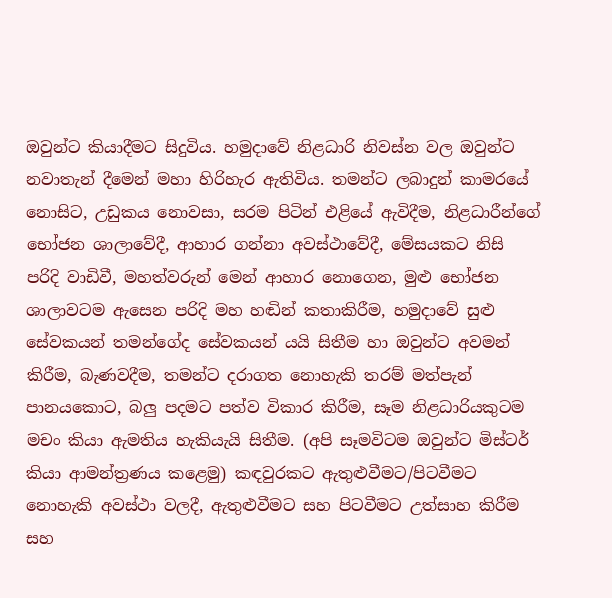ඔවුන්ට කියාදීමට සිදුවිය. හමුදාවේ නිළධාරි නිවස්න වල ඔවුන්ට නවාතැන් දීමෙන් මහා හිරිහැර ඇතිවිය. තමන්ට ලබාදුන් කාමරයේ නොසිට, උඩුකය නොවසා, සරම පිටින් එළියේ ඇවිදීම, නිළධාරීන්ගේ භෝජන ශාලාවේදී, ආහාර ගන්නා අවස්ථාවේදී, මේසයකට නිසි පරිදි වාඩිවී, මහත්වරුන් මෙන් ආහාර නොගෙන, මුළු භෝජන ශාලාවටම ඇසෙන පරිදි මහ හඬින් කතාකිරීම, හමුදාවේ සුළු සේවකයන් තමන්ගේද සේවකයන් යයි සිතීම හා ඔවුන්ට අවමන් කිරීම, බැණවදීම, තමන්ට දරාගත නොහැකි තරම් මත්පැන් පානයකොට, බලු පදමට පත්ව විකාර කිරීම, සෑම නිළධාරියකුටම මචං කියා ඇමතිය හැකියැයි සිතීම. (අපි සෑමවිටම ඔවුන්ට මිස්ටර් කියා ආමන්ත්‍රණය කළෙමු) කඳවුරකට ඇතුළුවීමට/පිටවීමට නොහැකි අවස්ථා වලදී, ඇතුළුවීමට සහ පිටවීමට උත්සාහ කිරීම සහ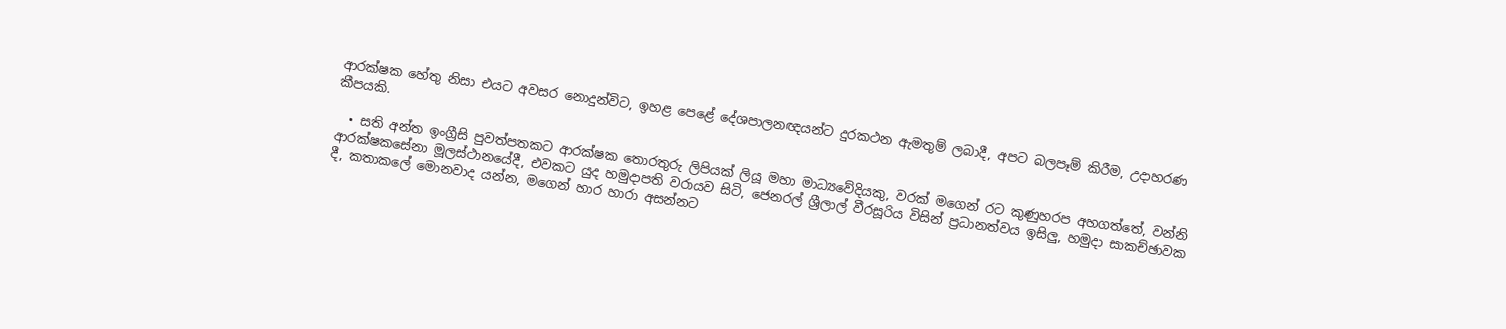ආරක්ෂක හේතු නිසා එයට අවසර නොදුන්විට, ඉහළ පෙළේ දේශපාලනඥයන්ට දුරකථන ඇමතුම් ලබාදී, අපට බලපෑම් කිරීම, උදාහරණ කීපයකි.

  • සති අන්ත ඉංග්‍රීසි පුවත්පතකට ආරක්ෂක තොරතුරු ලිපියක් ලියූ මහා මාධ්‍යවේදියකු, වරක් මගෙන් රට කුණුහරප අහගත්තේ, වන්නි ආරක්ෂකසේනා මූලස්ථානයේදී, එවකට යුද හමුදාපති වරායව සිටි, ජෙනරල් ශ්‍රීලාල් වීරසූරිය විසින් ප්‍රධානත්වය ඉසිලු, හමුදා සාකච්ඡාවක දී, කතාකලේ මොනවාද යන්න, මගෙන් හාර හාරා අසන්නට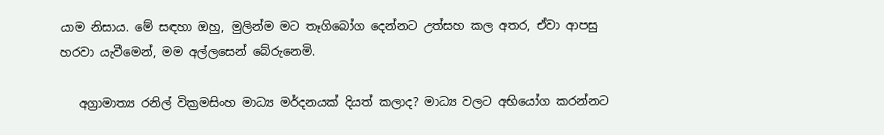යාම නිසාය. මේ සඳහා ඔහු, මුලින්ම මට තෑගිබෝග දෙන්නට උත්සහ කල අතර, ඒවා ආපසු හරවා යැවීමෙන්, මම අල්ලසෙන් බේරුනෙමි.

   අග්‍රාමාත්‍ය රනිල් වික්‍රමසිංහ මාධ්‍ය මර්දනයක් දියත් කලාද? මාධ්‍ය වලට අභියෝග කරන්නට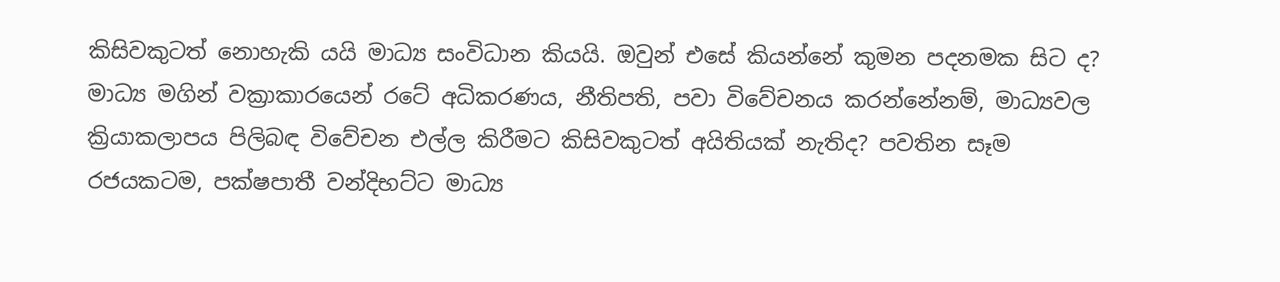කිසිවකුටත් නොහැකි යයි මාධ්‍ය සංවිධාන කියයි. ඔවුන් එසේ කියන්නේ කුමන පදනමක සිට ද? මාධ්‍ය මගින් වක්‍රාකාරයෙන් රටේ අධිකරණය, නීතිපති, පවා විවේචනය කරන්නේනම්, මාධ්‍යවල ක්‍රියාකලාපය පිලිබඳ විවේචන එල්ල කිරීමට කිසිවකුටත් අයිතියක් නැතිද? පවතින සෑම රජයකටම, පක්ෂපාතී වන්දිභට්ට මාධ්‍ය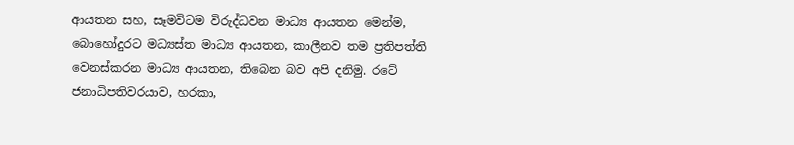ආයතන සහ, සෑමවිටම විරුද්ධවන මාධ්‍ය ආයතන මෙන්ම, බොහෝදුරට මධ්‍යස්ත මාධ්‍ය ආයතන, කාලීනව තම ප්‍රතිපත්ති වෙනස්කරන මාධ්‍ය ආයතන, තිබෙන බව අපි දනිමු. රටේ ජනාධිපතිවරයාව, හරකා,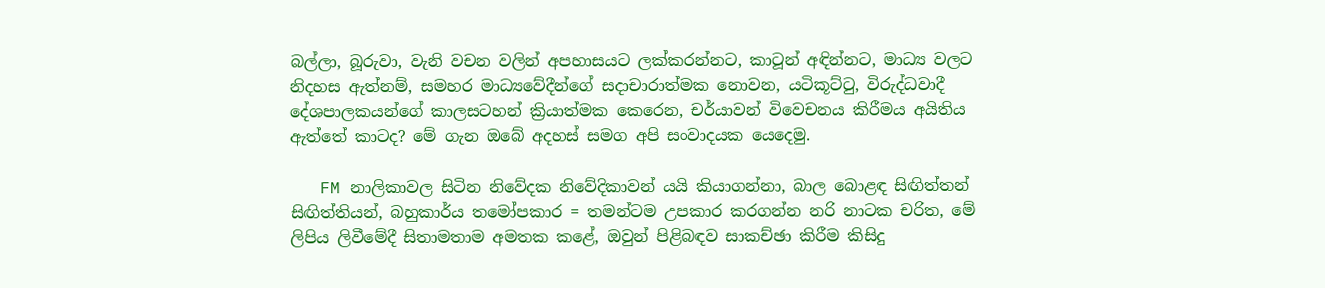බල්ලා, බූරුවා, වැනි වචන වලින් අපහාසයට ලක්කරන්නට, කාටූන් අඳින්නට, මාධ්‍ය වලට නිදහස ඇත්නම්, සමහර මාධ්‍යවේදීන්ගේ සදාචාරාත්මක නොවන, යටිකූට්ටු, විරුද්ධවාදී දේශපාලකයන්ගේ කාලසටහන් ක්‍රියාත්මක කෙරෙන, චර්යාවන් විවෙචනය කිරීමය අයිතිය ඇත්තේ කාටද? මේ ගැන ඔබේ අදහස් සමග අපි සංවාදයක යෙදෙමු.

   FM නාලිකාවල සිටින නිවේදක නිවේදිකාවන් යයි කියාගන්නා, බාල බොළඳ සිඟිත්තන් සිඟිත්තියන්, බහුකාර්ය තමෝපකාර = තමන්ටම උපකාර කරගන්න නරි නාටක චරිත, මේ ලිපිය ලිවීමේදී සිතාමතාම අමතක කළේ, ඔවුන් පිළිබඳව සාකච්ඡා කිරීම කිසිදු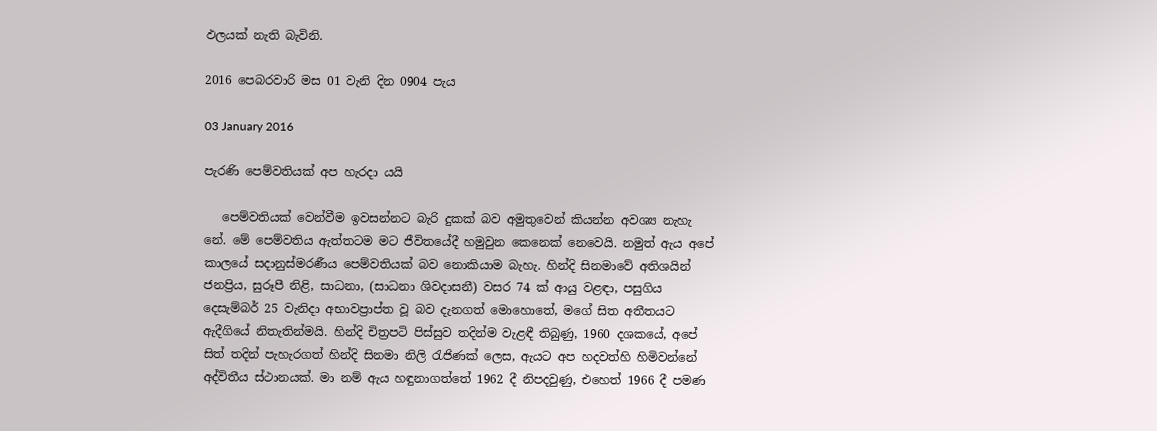ඵලයක් නැති බැවිනි.

2016 පෙබරවාරි මස 01 වැනි දින 0904 පැය

03 January 2016

පැරණි පෙම්වතියක් අප හැරදා යයි

   පෙම්වතියක් වෙන්වීම ඉවසන්නට බැරි දුකක් බව අමුතුවෙන් කියන්න අවශ්‍ය නැහැ නේ. මේ පෙම්වතිය ඇත්තටම මට ජීවිතයේදී හමුවුන කෙනෙක් නෙවෙයි. නමුත් ඇය අපේ කාලයේ සදානුස්මරණීය පෙම්වතියක් බව නොකියාම බැහැ. හින්දි සිනමාවේ අතිශයින් ජනප්‍රිය, සුරූපී නිළි, සාධනා, (සාධනා ශිවදාසනී) වසර 74 ක් ආයු වළඳා, පසුගිය දෙසැම්බර් 25 වැනිදා අභාවප්‍රාප්ත වූ බව දැනගත් මොහොතේ, මගේ සිත අතීතයට ඇදීගියේ නිතැතින්මයි. හින්දි චිත්‍රපටි පිස්සුව තදින්ම වැළඳී තිබුණු, 1960 දශකයේ, අපේ සිත් තදින් පැහැරගත් හින්දි සිනමා නිලි රැජිණක් ලෙස, ඇයට අප හදවත්හි හිමිවන්නේ අද්විතීය ස්ථානයක්. මා නම් ඇය හඳුනාගත්තේ 1962 දී නිපදවුණු, එහෙත් 1966 දී පමණ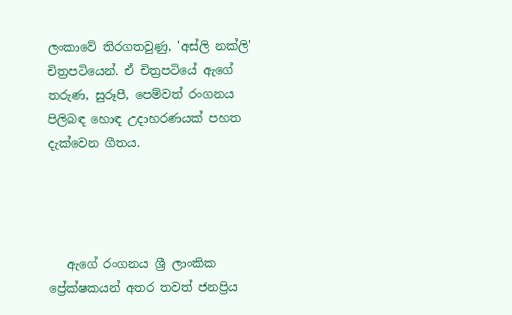ලංකාවේ තිරගතවුණු, 'අස්ලි නක්ලි' චිත්‍රපටියෙන්. ඒ චිත්‍රපටියේ ඇගේ තරුණ, සුරූපී, පෙම්වත් රංගනය පිලිබඳ හොඳ උදාහරණයක් පහත දැක්වෙන ගීතය.




   ඇගේ රංගනය ශ්‍රී ලාංකික ප්‍රේක්ෂකයන් අතර තවත් ජනප්‍රිය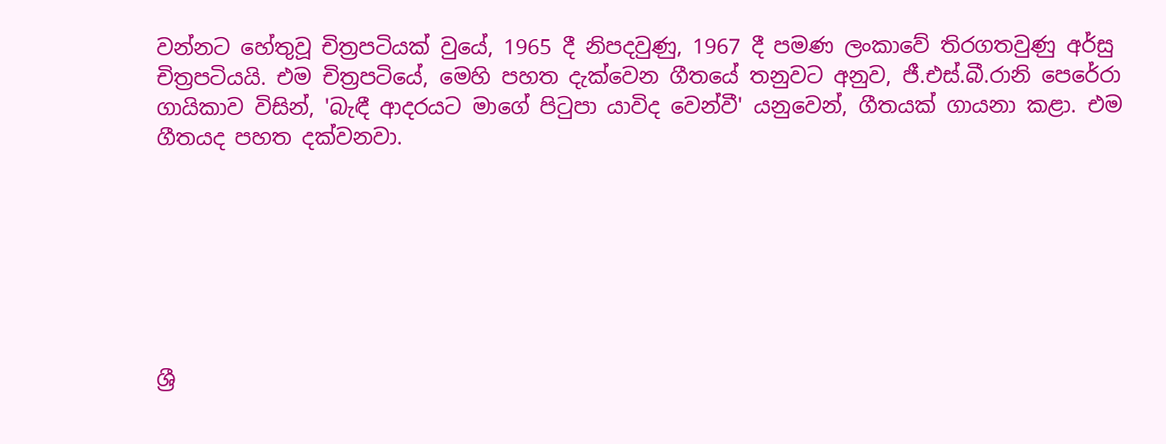වන්නට හේතුවූ චිත්‍රපටියක් වුයේ, 1965 දී නිපදවුණු, 1967 දී පමණ ලංකාවේ තිරගතවුණු අර්සු චිත්‍රපටියයි. එම චිත්‍රපටියේ, මෙහි පහත දැක්වෙන ගීතයේ තනුවට අනුව, ජී.එස්.බී.රානි පෙරේරා ගායිකාව විසින්, 'බැඳී ආදරයට මාගේ පිටුපා යාවිද වෙන්වී' යනුවෙන්, ගීතයක් ගායනා කළා. එම ගීතයද පහත දක්වනවා.







ශ්‍රී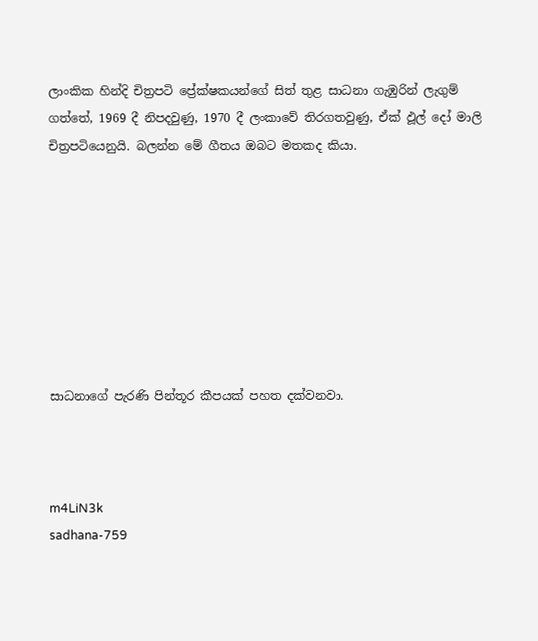ලාංකික හින්දි චිත්‍රපටි ප්‍රේක්ෂකයන්ගේ සිත් තුළ සාධනා ගැඹුරින් ලැගුම් ගත්තේ, 1969 දී නිපදවුණු, 1970 දී ලංකාවේ තිරගතවුණු, ඒක් ඵූල් දෝ මාලි චිත්‍රපටියෙනුයි. බලන්න මේ ගීතය ඔබට මතකද කියා.








සාධනාගේ පැරණි පින්තූර කීපයක් පහත දක්වනවා.



m4LiN3k
sadhana-759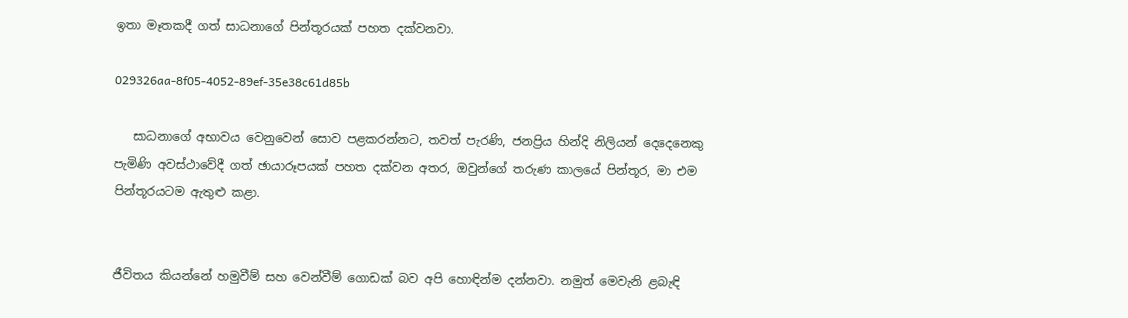ඉතා මෑතකදී ගත් සාධනාගේ පින්තූරයක් පහත දක්වනවා.

029326aa-8f05-4052-89ef-35e38c61d85b

   සාධනාගේ අභාවය වෙනුවෙන් සොව පළකරන්නට, තවත් පැරණි, ජනප්‍රිය හින්දි නිලියන් දෙදෙනෙකු පැමිණි අවස්ථාවේදී ගත් ඡායාරූපයක් පහත දක්වන අතර, ඔවුන්ගේ තරුණ කාලයේ පින්තූර, මා එම පින්තූරයටම ඇතුළු කළා.


ජීවිතය කියන්නේ හමුවීම් සහ වෙන්වීම් ගොඩක් බව අපි හොඳින්ම දන්නවා. නමුත් මෙවැනි ළබැඳි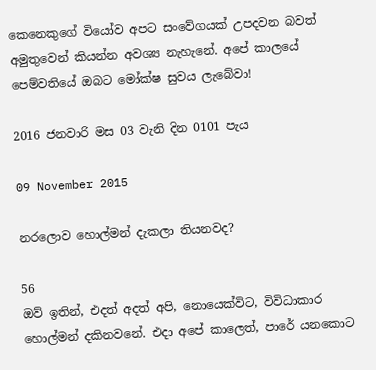කෙනෙකුගේ වියෝව අපට සංවේගයක් උපදවන බවත් අමුතුවෙන් කියන්න අවශ්‍ය නැහැනේ. අපේ කාලයේ පෙම්වතියේ ඔබට මෝක්ෂ සුවය ලැබේවා!

2016 ජනවාරි මස 03 වැනි දින 0101 පැය

09 November 2015

නරලොව හොල්මන් දැකලා තියනවද?

56
ඔව් ඉතින්, එදත් අදත් අපි, නොයෙක්විට, විවිධාකාර හොල්මන් දකිනවනේ. එදා අපේ කාලෙත්, පාරේ යනකොට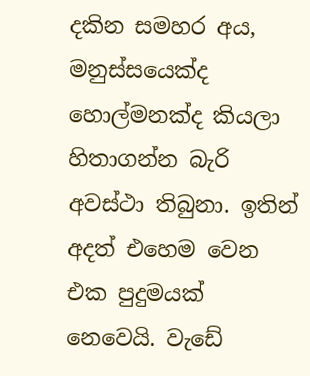දකින සමහර අය, මනුස්සයෙක්ද හොල්මනක්ද කියලා හිතාගන්න බැරි අවස්ථා තිබුනා. ඉතින් අදත් එහෙම වෙන එක පුදුමයක් නෙවෙයි. වැඩේ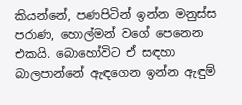කියන්නේ, පණපිටින් ඉන්න මනුස්ස පරාණ, හොල්මන් වගේ පෙනෙන එකයි. බොහෝවිට ඒ සඳහා බාලපාන්නේ ඇඳගෙන ඉන්න ඇඳුම්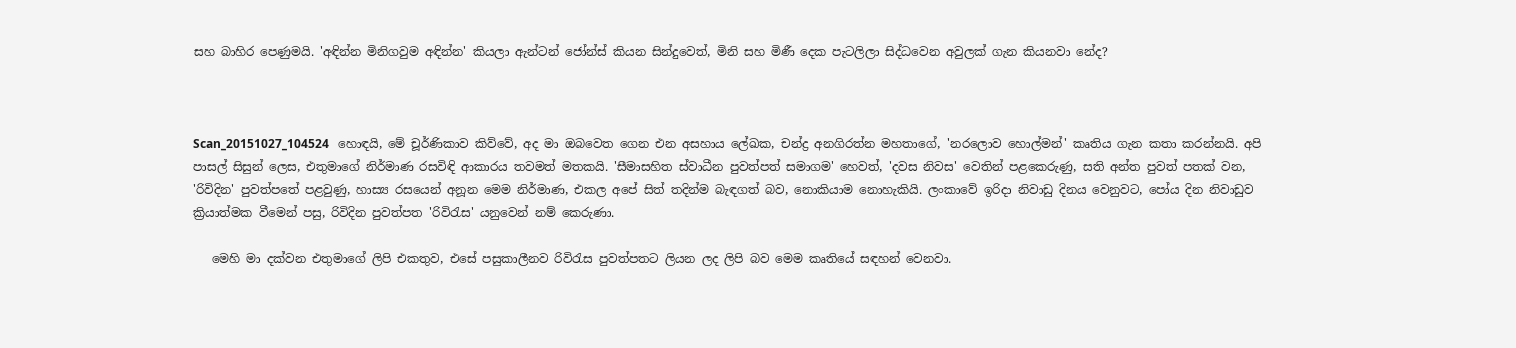සහ බාහිර පෙණුමයි. 'අඳින්න මිනිගවුම අඳින්න' කියලා ඇන්ටන් ජෝන්ස් කියන සින්දුවෙත්, මිනි සහ මිණී දෙක පැටලිලා සිද්ධවෙන අවුලක් ගැන කියනවා නේද?



Scan_20151027_104524   හොඳයි, මේ චූර්ණිකාව කිව්වේ, අද මා ඔබවෙත ගෙන එන අසහාය ලේඛක, චන්ද්‍ර අනගිරත්න මහතාගේ, 'නරලොව හොල්මන්' කෘතිය ගැන කතා කරන්නයි. අපි පාසල් සිසුන් ලෙස, එතුමාගේ නිර්මාණ රසවිඳි ආකාරය තවමත් මතකයි. 'සීමාසහිත ස්වාධීන පුවත්පත් සමාගම' හෙවත්, 'දවස නිවස' වෙතින් පළකෙරුණු, සති අන්ත පුවත් පතක් වන, 'රිවිදින' පුවත්පතේ පළවුණු, හාස්‍ය රසයෙන් අනූන මෙම නිර්මාණ, එකල අපේ සිත් තදින්ම බැඳගත් බව, නොකියාම නොහැකියි. ලංකාවේ ඉරිදා නිවාඩු දිනය වෙනුවට, පෝය දින නිවාඩුව ක්‍රියාත්මක වීමෙන් පසු, රිවිදින පුවත්පත 'රිවිරැස' යනුවෙන් නම් කෙරුණා.

   මෙහි මා දක්වන එතුමාගේ ලිපි එකතුව, එසේ පසුකාලීනව රිවිරැස පුවත්පතට ලියන ලද ලිපි බව මෙම කෘතියේ සඳහන් වෙනවා.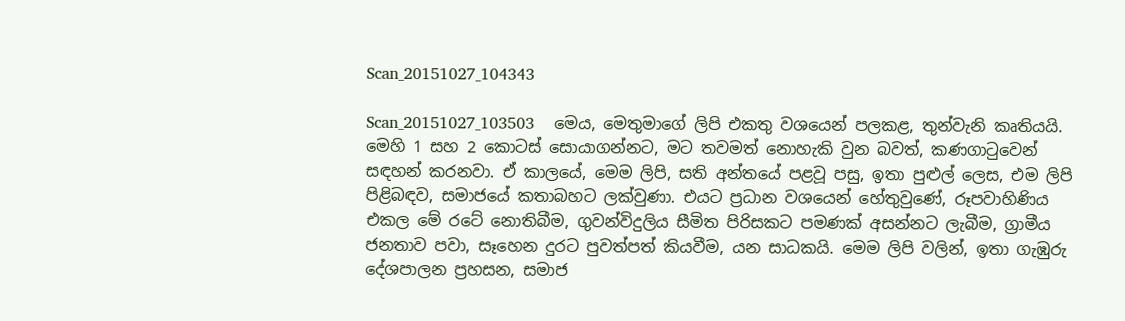Scan_20151027_104343

Scan_20151027_103503    මෙය, මෙතුමාගේ ලිපි එකතු වශයෙන් පලකළ, තුන්වැනි කෘතියයි. මෙහි 1 සහ 2 කොටස් සොයාගන්නට, මට තවමත් නොහැකි වුන බවත්, කණගාටුවෙන් සඳහන් කරනවා. ඒ කාලයේ, මෙම ලිපි, සති අන්තයේ පළවූ පසු, ඉතා පුළුල් ලෙස, එම ලිපි පිළිබඳව, සමාජයේ කතාබහට ලක්වුණා. එයට ප්‍රධාන වශයෙන් හේතුවුණේ, රූපවාහිණිය එකල මේ රටේ නොතිබීම, ගුවන්විදුලිය සීමිත පිරිසකට පමණක් අසන්නට ලැබීම, ග්‍රාමීය ජනතාව පවා, සෑහෙන දුරට පුවත්පත් කියවීම, යන සාධකයි. මෙම ලිපි වලින්, ඉතා ගැඹුරු දේශපාලන ප්‍රහසන, සමාජ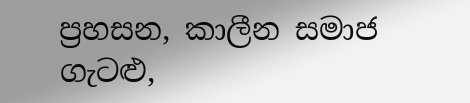ප්‍රහසන, කාලීන සමාජ ගැටළු,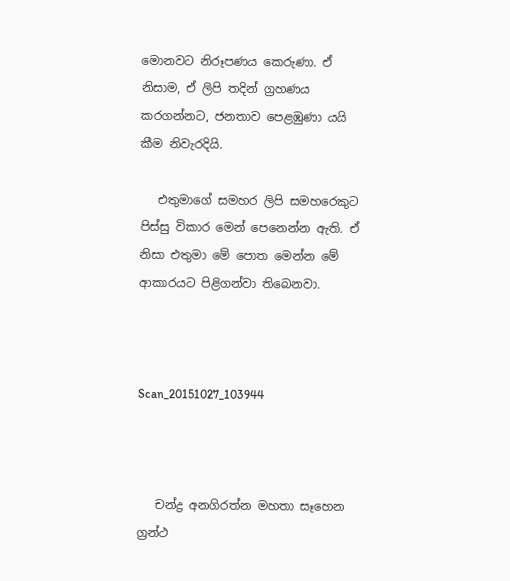මොනවට නිරූපණය කෙරුණා. ඒ නිසාම, ඒ ලිපි තදින් ග්‍රහණය කරගන්නට, ජනතාව පෙළඹුණා යයි කීම නිවැරදියි.

   එතුමාගේ සමහර ලිපි සමහරෙකුට පිස්සු විකාර මෙන් පෙනෙන්න ඇති. ඒ නිසා එතුමා මේ පොත මෙන්න මේ ආකාරයට පිළිගන්වා තිබෙනවා.



Scan_20151027_103944



   චන්ද්‍ර අනගිරත්න මහතා සෑහෙන ග්‍රන්ථ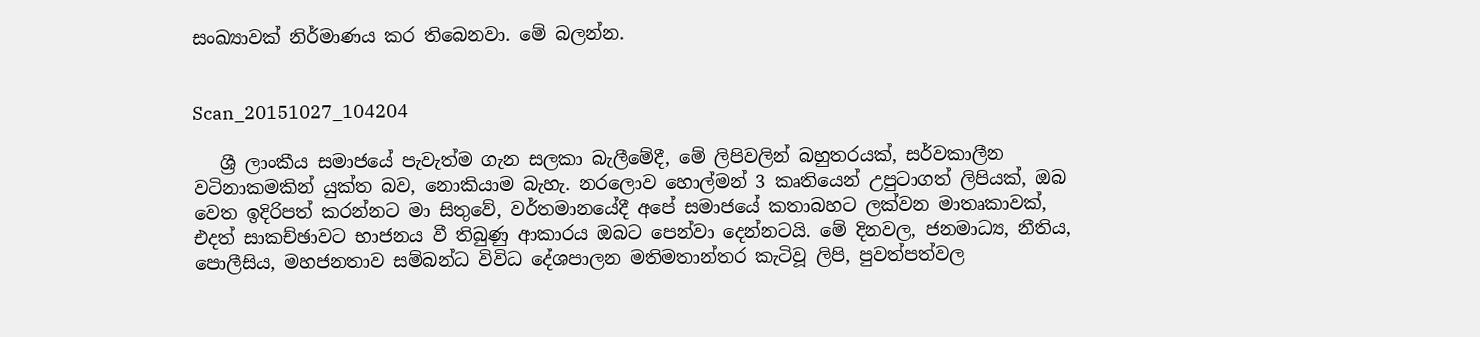සංඛ්‍යාවක් නිර්මාණය කර තිබෙනවා. මේ බලන්න.


Scan_20151027_104204

   ශ්‍රී ලාංකීය සමාජයේ පැවැත්ම ගැන සලකා බැලීමේදී, මේ ලිපිවලින් බහුතරයක්, සර්වකාලීන වටිනාකමකින් යුක්ත බව, නොකියාම බැහැ. නරලොව හොල්මන් 3 කෘතියෙන් උපුටාගත් ලිපියක්, ඔබ වෙත ඉදිරිපත් කරන්නට මා සිතුවේ, වර්තමානයේදී අපේ සමාජයේ කතාබහට ලක්වන මාතෘකාවක්, එදත් සාකච්ඡාවට භාජනය වී තිබුණු ආකාරය ඔබට පෙන්වා දෙන්නටයි. මේ දිනවල, ජනමාධ්‍ය, නීතිය, පොලීසිය, මහජනතාව සම්බන්ධ විවිධ දේශපාලන මතිමතාන්තර කැටිවූ ලිපි, පුවත්පත්වල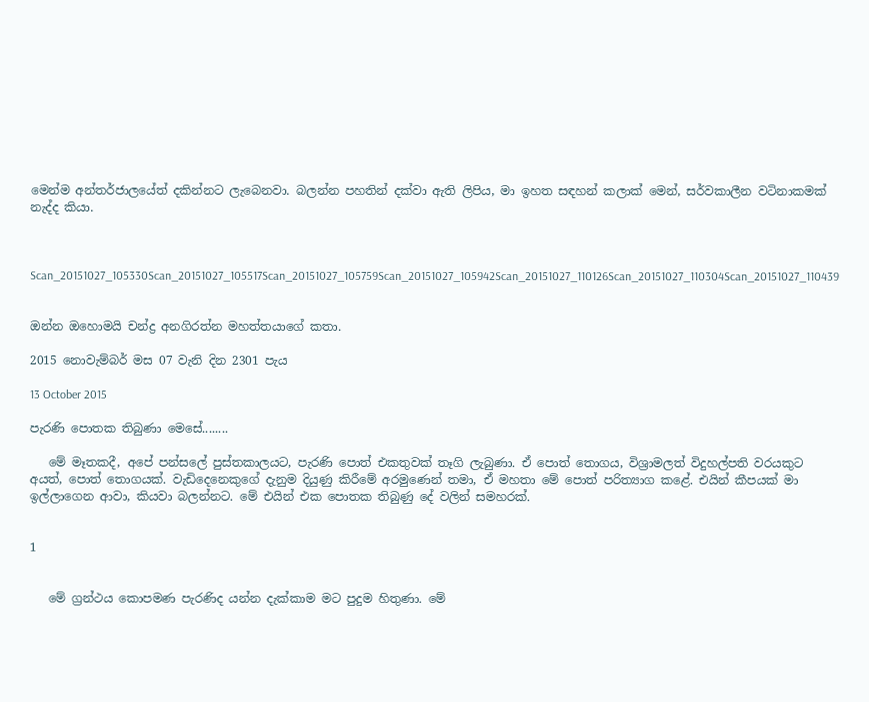මෙන්ම අන්තර්ජාලයේත් දකින්නට ලැබෙනවා. බලන්න පහතින් දක්වා ඇති ලිපිය, මා ඉහත සඳහන් කලාක් මෙන්, සර්වකාලීන වටිනාකමක් නැද්ද කියා.



Scan_20151027_105330Scan_20151027_105517Scan_20151027_105759Scan_20151027_105942Scan_20151027_110126Scan_20151027_110304Scan_20151027_110439


ඔන්න ඔහොමයි චන්ද්‍ර අනගිරත්න මහත්තයාගේ කතා.

2015 නොවැම්බර් මස 07 වැනි දින 2301 පැය

13 October 2015

පැරණි පොතක තිබුණා මෙසේ........

   මේ මෑතකදී, අපේ පන්සලේ පුස්තකාලයට, පැරණි පොත් එකතුවක් තෑගි ලැබුණා. ඒ පොත් තොගය, විශ්‍රාමලත් විදුහල්පති වරයකුට අයත්, පොත් තොගයක්. වැඩිදෙනෙකුගේ දැනුම දියුණු කිරීමේ අරමුණෙන් තමා, ඒ මහතා මේ පොත් පරිත්‍යාග කළේ. එයින් කීපයක් මා ඉල්ලාගෙන ආවා, කියවා බලන්නට. මේ එයින් එක පොතක තිබුණු දේ වලින් සමහරක්.


1


   මේ ග්‍රන්ථය කොපමණ පැරණිද යන්න දැක්කාම මට පුදුම හිතුණා. මේ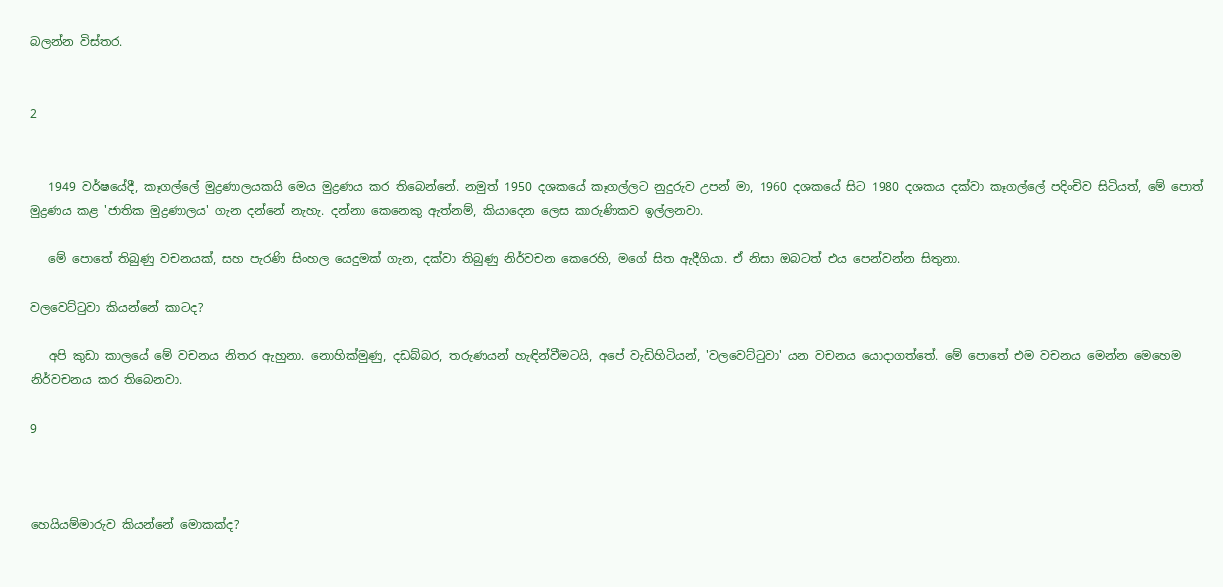බලන්න විස්තර.


2


   1949 වර්ෂයේදී, කෑගල්ලේ මුද්‍රණාලයකයි මෙය මුද්‍රණය කර තිබෙන්නේ. නමුත් 1950 දශකයේ කෑගල්ලට නුදුරුව උපන් මා, 1960 දශකයේ සිට 1980 දශකය දක්වා කෑගල්ලේ පදිංචිව සිටියත්, මේ පොත් මුද්‍රණය කළ 'ජාතික මුද්‍රණාලය' ගැන දන්නේ නැහැ. දන්නා කෙනෙකු ඇත්නම්, කියාදෙන ලෙස කාරුණිකව ඉල්ලනවා.

   මේ පොතේ තිබුණු වචනයක්, සහ පැරණි සිංහල යෙදුමක් ගැන, දක්වා තිබුණු නිර්වචන කෙරෙහි, මගේ සිත ඇදීගියා. ඒ නිසා ඔබටත් එය පෙන්වන්න සිතුනා.

වලවෙට්ටුවා කියන්නේ කාටද?

   අපි කුඩා කාලයේ මේ වචනය නිතර ඇහුනා. නොහික්මුණු, දඩබ්බර, තරුණයන් හැඳින්වීමටයි, අපේ වැඩිහිටියන්, 'වලවෙට්ටුවා' යන වචනය යොදාගත්තේ. මේ පොතේ එම වචනය මෙන්න මෙහෙම නිර්වචනය කර තිබෙනවා.

9



හෙයියම්මාරුව කියන්නේ මොකක්ද?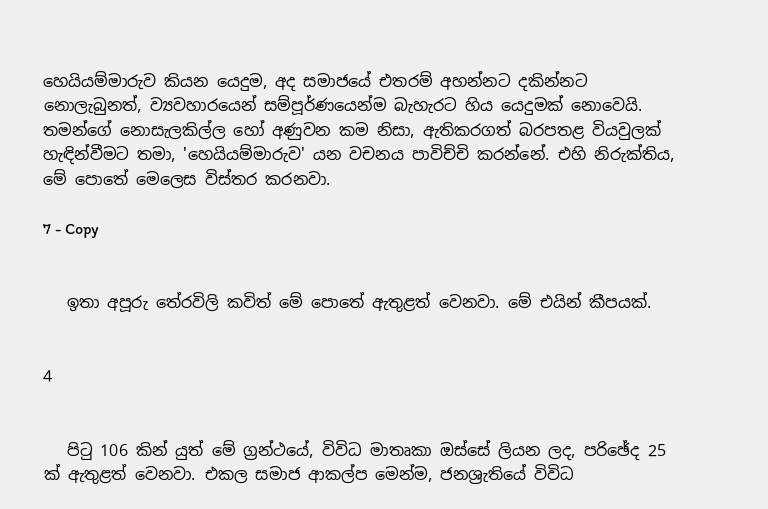හෙයියම්මාරුව කියන යෙදුම, අද සමාජයේ එතරම් අහන්නට දකින්නට නොලැබුනත්, ව්‍යවහාරයෙන් සම්පූර්ණයෙන්ම බැහැරට හිය යෙදුමක් නොවෙයි. තමන්ගේ නොසැලකිල්ල හෝ අණුවන කම නිසා, ඇතිකරගත් බරපතළ වියවුලක් හැඳින්වීමට තමා, 'හෙයියම්මාරුව' යන වචනය පාවිච්චි කරන්නේ. එහි නිරුක්තිය, මේ පොතේ මෙලෙස විස්තර කරනවා.

7 - Copy


   ඉතා අපූරු තේරවිලි කවිත් මේ පොතේ ඇතුළත් වෙනවා. මේ එයින් කීපයක්.


4


   පිටු 106 කින් යුත් මේ ග්‍රන්ථයේ, විවිධ මාතෘකා ඔස්සේ ලියන ලද, පරිඡේද 25 ක් ඇතුළත් වෙනවා. එකල සමාජ ආකල්ප මෙන්ම, ජනශ්‍රැතියේ විවිධ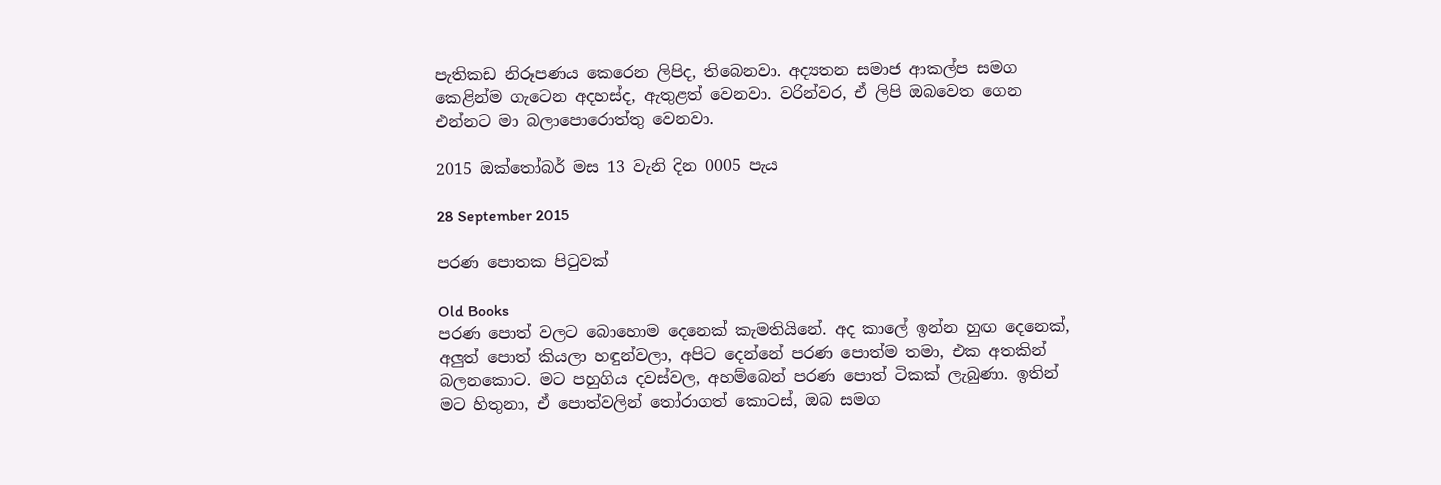පැතිකඩ නිරූපණය කෙරෙන ලිපිද, තිබෙනවා. අද්‍යතන සමාජ ආකල්ප සමග කෙළින්ම ගැටෙන අදහස්ද, ඇතුළත් වෙනවා. වරින්වර, ඒ ලිපි ඔබවෙත ගෙන එන්නට මා බලාපොරොත්තු වෙනවා.

2015 ඔක්තෝබර් මස 13 වැනි දින 0005 පැය

28 September 2015

පරණ පොතක පිටුවක්

Old Books
පරණ පොත් වලට බොහොම දෙනෙක් කැමතියිනේ. අද කාලේ ඉන්න හුඟ දෙනෙක්, අලුත් පොත් කියලා හඳුන්වලා, අපිට දෙන්නේ පරණ පොත්ම තමා, එක අතකින් බලනකොට. මට පහුගිය දවස්වල, අහම්බෙන් පරණ පොත් ටිකක් ලැබුණා. ඉතින් මට හිතුනා, ඒ පොත්වලින් තෝරාගත් කොටස්, ඔබ සමග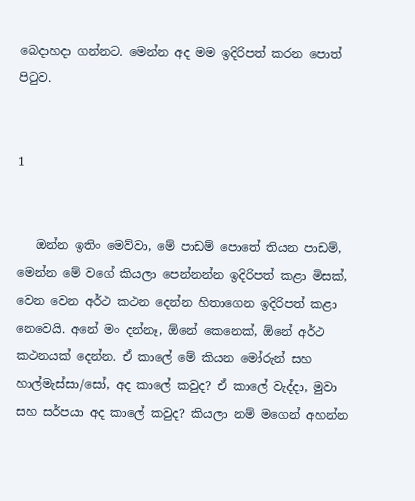බෙදාහදා ගන්නට. මෙන්න අද මම ඉදිරිපත් කරන පොත් පිටුව.


1


   ඔන්න ඉතිං මෙව්වා, මේ පාඩම් පොතේ තියන පාඩම්, මෙන්න මේ වගේ කියලා පෙන්නන්න ඉදිරිපත් කළා මිසක්, වෙන වෙන අර්ථ කථන දෙන්න හිතාගෙන ඉදිරිපත් කළා නෙවෙයි. අනේ මං දන්නෑ, ඕනේ කෙනෙක්, ඕනේ අර්ථ කථනයක් දෙන්න. ඒ කාලේ මේ කියන මෝරුන් සහ හාල්මැස්සා/සෝ, අද කාලේ කවුද? ඒ කාලේ වැද්දා, මුවා සහ සර්පයා අද කාලේ කවුද? කියලා නම් මගෙන් අහන්න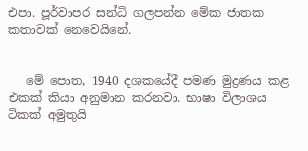එපා. පූර්වාපර සන්ධි ගලපන්න මේක ජාතක කතාවක් නෙවෙයිනේ.


   මේ පොත, 1940 දශකයේදී පමණ මුද්‍රණය කළ එකක් කියා අනුමාන කරනවා. භාෂා විලාශය ටිකක් අමුතුයි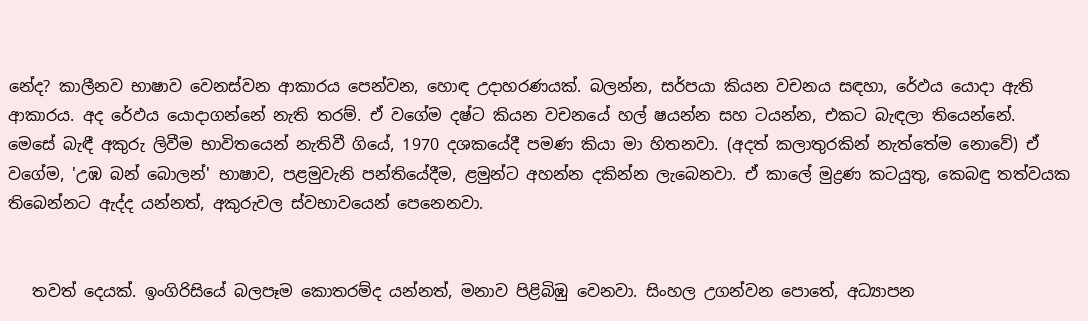නේද? කාලීනව භාෂාව වෙනස්වන ආකාරය පෙන්වන, හොඳ උදාහරණයක්. බලන්න, සර්පයා කියන වචනය සඳහා, රේඵය යොදා ඇති ආකාරය. අද රේඵය යොදාගන්නේ නැති තරම්. ඒ වගේම දෂ්ට කියන වචනයේ හල් ෂයන්න සහ ටයන්න, එකට බැඳලා තියෙන්නේ. මෙසේ බැඳී අකුරු ලිවීම භාවිතයෙන් නැතිවී ගියේ, 1970 දශකයේදී පමණ කියා මා හිතනවා. (අදත් කලාතුරකින් නැත්තේම නොවේ) ඒ වගේම, 'උඹ බන් බොලන්' භාෂාව, පළමුවැනි පන්තියේදීම, ළමුන්ට අහන්න දකින්න ලැබෙනවා. ඒ කාලේ මුද්‍රණ කටයුතු, කෙබඳු තත්වයක තිබෙන්නට ඇද්ද යන්නත්, අකුරුවල ස්වභාවයෙන් පෙනෙනවා.


   තවත් දෙයක්. ඉංගිරිසියේ බලපෑම කොතරම්ද යන්නත්, මනාව පිළිබිඹු වෙනවා. සිංහල උගන්වන පොතේ, අධ්‍යාපන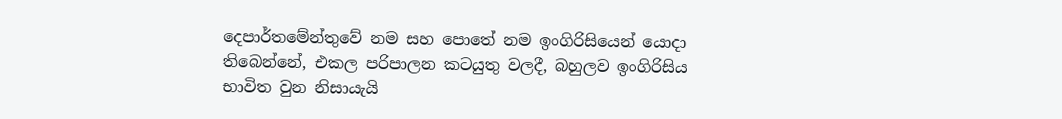දෙපාර්තමේන්තුවේ නම සහ පොතේ නම ඉංගිරිසියෙන් යොදා තිබෙන්නේ, එකල පරිපාලන කටයුතු වලදී, බහුලව ඉංගිරිසිය භාවිත වුන නිසායැයි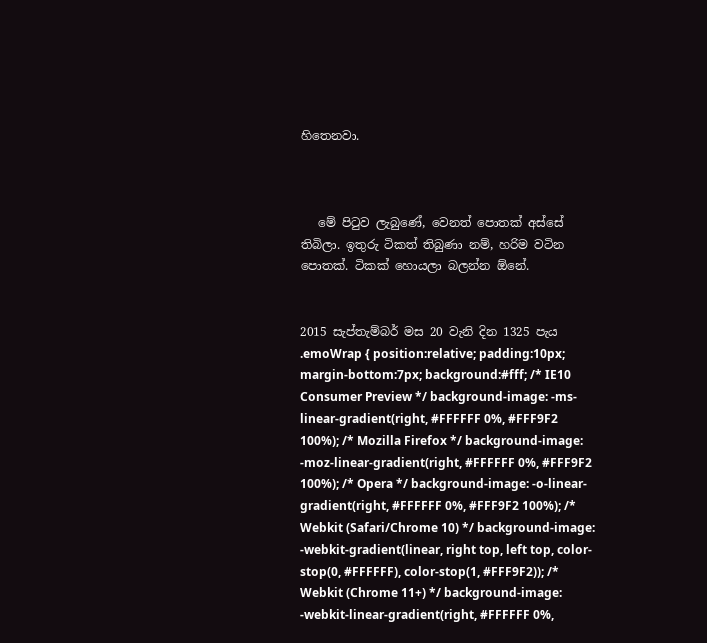හිතෙනවා.



   මේ පිටුව ලැබුණේ, වෙනත් පොතක් අස්සේ තිබිලා. ඉතුරු ටිකත් තිබුණා නම්, හරිම වටින පොතක්. ටිකක් හොයලා බලන්න ඕනේ.


2015 සැප්තැම්බර් මස 20 වැනි දින 1325 පැය
.emoWrap { position:relative; padding:10px; margin-bottom:7px; background:#fff; /* IE10 Consumer Preview */ background-image: -ms-linear-gradient(right, #FFFFFF 0%, #FFF9F2 100%); /* Mozilla Firefox */ background-image: -moz-linear-gradient(right, #FFFFFF 0%, #FFF9F2 100%); /* Opera */ background-image: -o-linear-gradient(right, #FFFFFF 0%, #FFF9F2 100%); /* Webkit (Safari/Chrome 10) */ background-image: -webkit-gradient(linear, right top, left top, color-stop(0, #FFFFFF), color-stop(1, #FFF9F2)); /* Webkit (Chrome 11+) */ background-image: -webkit-linear-gradient(right, #FFFFFF 0%,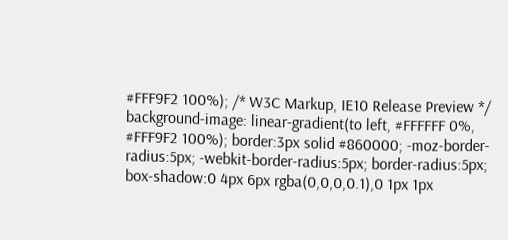#FFF9F2 100%); /* W3C Markup, IE10 Release Preview */ background-image: linear-gradient(to left, #FFFFFF 0%, #FFF9F2 100%); border:3px solid #860000; -moz-border-radius:5px; -webkit-border-radius:5px; border-radius:5px; box-shadow:0 4px 6px rgba(0,0,0,0.1),0 1px 1px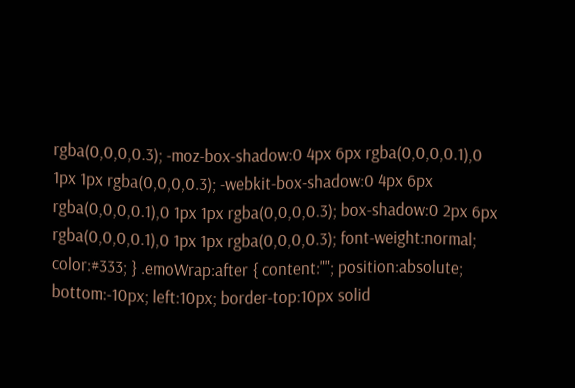rgba(0,0,0,0.3); -moz-box-shadow:0 4px 6px rgba(0,0,0,0.1),0 1px 1px rgba(0,0,0,0.3); -webkit-box-shadow:0 4px 6px rgba(0,0,0,0.1),0 1px 1px rgba(0,0,0,0.3); box-shadow:0 2px 6px rgba(0,0,0,0.1),0 1px 1px rgba(0,0,0,0.3); font-weight:normal; color:#333; } .emoWrap:after { content:""; position:absolute; bottom:-10px; left:10px; border-top:10px solid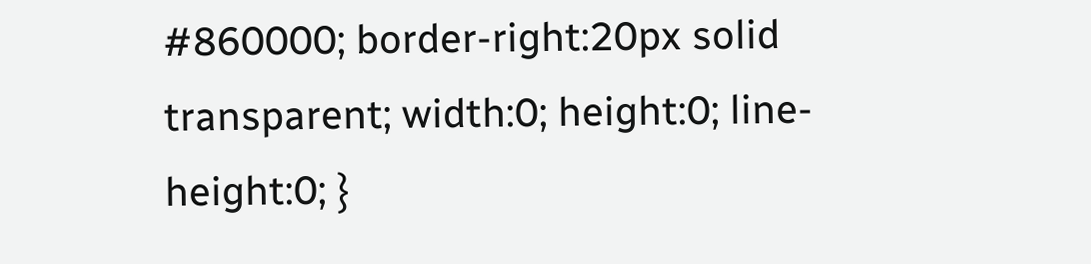#860000; border-right:20px solid transparent; width:0; height:0; line-height:0; }